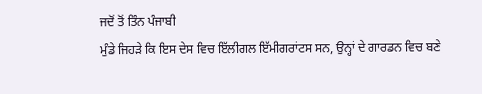ਜਦੋਂ ਤੋਂ ਤਿੰਨ ਪੰਜਾਬੀ
ਮੁੰਡੇ ਜਿਹੜੇ ਕਿ ਇਸ ਦੇਸ ਵਿਚ ਇੱਲੀਗਲ ਇੱਮੀਗਰਾਂਟਸ ਸਨ, ਉਨ੍ਹਾਂ ਦੇ ਗਾਰਡਨ ਵਿਚ ਬਣੇ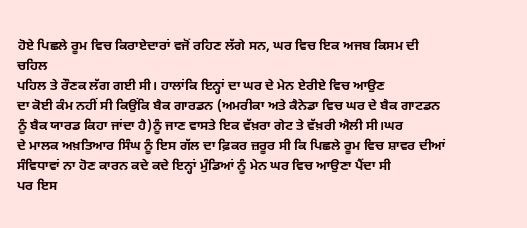ਹੋਏ ਪਿਛਲੇ ਰੂਮ ਵਿਚ ਕਿਰਾਏਦਾਰਾਂ ਵਜੋਂ ਰਹਿਣ ਲੱਗੇ ਸਨ, ਘਰ ਵਿਚ ਇਕ ਅਜਬ ਕਿਸਮ ਦੀ ਚਹਿਲ
ਪਹਿਲ ਤੇ ਰੌਣਕ ਲੱਗ ਗਈ ਸੀ। ਹਾਲਾਂਕਿ ਇਨ੍ਹਾਂ ਦਾ ਘਰ ਦੇ ਮੇਨ ਏਰੀਏ ਵਿਚ ਆਉਣ
ਦਾ ਕੋਈ ਕੰਮ ਨਹੀਂ ਸੀ ਕਿਉਂਕਿ ਬੈਕ ਗਾਰਡਨ (ਅਮਰੀਕਾ ਅਤੇ ਕੈਨੇਡਾ ਵਿਚ ਘਰ ਦੇ ਬੈਕ ਗਾਟਡਨ
ਨੂੰ ਬੈਕ ਯਾਰਡ ਕਿਹਾ ਜਾਂਦਾ ਹੈ)ਨੂੰ ਜਾਣ ਵਾਸਤੇ ਇਕ ਵੱਖ਼ਰਾ ਗੇਟ ਤੇ ਵੱਖ਼ਰੀ ਐਲੀ ਸੀ।ਘਰ
ਦੇ ਮਾਲਕ ਅਖ਼ਤਿਆਰ ਸਿੰਘ ਨੂੰ ਇਸ ਗੱਲ ਦਾ ਫ਼ਿਕਰ ਜ਼ਰੂਰ ਸੀ ਕਿ ਪਿਛਲੇ ਰੂਮ ਵਿਚ ਸ਼ਾਵਰ ਦੀਆਂ
ਸੰਵਿਧਾਵਾਂ ਨਾ ਹੋਣ ਕਾਰਨ ਕਦੇ ਕਦੇ ਇਨ੍ਹਾਂ ਮੁੰਡਿਆਂ ਨੂੰ ਮੇਨ ਘਰ ਵਿਚ ਆਉਣਾ ਪੈਂਦਾ ਸੀ
ਪਰ ਇਸ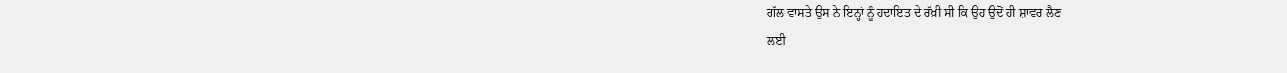ਗੱਲ ਵਾਸਤੇ ਉਸ ਨੇ ਇਨ੍ਹਾਂ ਨੂੰ ਹਦਾਇਤ ਦੇ ਰੱਖ਼ੀ ਸੀ ਕਿ ਉਹ ਉਦੋਂ ਹੀ ਸ਼ਾਵਰ ਲੈਣ
ਲਈ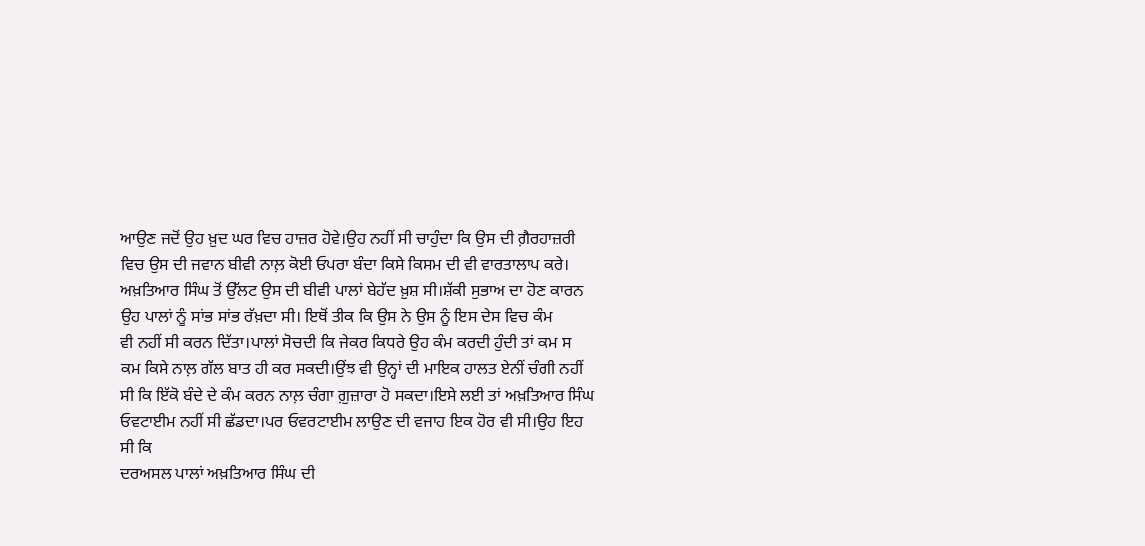ਆਉਣ ਜਦੋਂ ਉਹ ਖ਼ੁਦ ਘਰ ਵਿਚ ਹਾਜ਼ਰ ਹੋਵੇ।ਉਹ ਨਹੀਂ ਸੀ ਚਾਹੁੰਦਾ ਕਿ ਉਸ ਦੀ ਗ਼ੈਰਹਾਜ਼ਰੀ
ਵਿਚ ਉਸ ਦੀ ਜਵਾਨ ਬੀਵੀ ਨਾਲ਼ ਕੋਈ ਓਪਰਾ ਬੰਦਾ ਕਿਸੇ ਕਿਸਮ ਦੀ ਵੀ ਵਾਰਤਾਲਾਪ ਕਰੇ।
ਅਖ਼ਤਿਆਰ ਸਿੰਘ ਤੋਂ ਉੱਲਟ ਉਸ ਦੀ ਬੀਵੀ ਪਾਲਾਂ ਬੇਹੱਦ ਖ਼ੁਸ਼ ਸੀ।ਸ਼ੱਕੀ ਸੁਭਾਅ ਦਾ ਹੋਣ ਕਾਰਨ
ਉਹ ਪਾਲਾਂ ਨੂੰ ਸਾਂਭ ਸਾਂਭ ਰੱਖ਼ਦਾ ਸੀ। ਇਥੋਂ ਤੀਕ ਕਿ ਉਸ ਨੇ ਉਸ ਨੂੰ ਇਸ ਦੇਸ ਵਿਚ ਕੰਮ
ਵੀ ਨਹੀਂ ਸੀ ਕਰਨ ਦਿੱਤਾ।ਪਾਲਾਂ ਸੋਚਦੀ ਕਿ ਜੇਕਰ ਕਿਧਰੇ ਉਹ ਕੰਮ ਕਰਦੀ ਹੁੰਦੀ ਤਾਂ ਕਮ ਸ
ਕਮ ਕਿਸੇ ਨਾਲ਼ ਗੱਲ ਬਾਤ ਹੀ ਕਰ ਸਕਦੀ।ਉਂਝ ਵੀ ਉਨ੍ਹਾਂ ਦੀ ਮਾਇਕ ਹਾਲਤ ਏਨੀਂ ਚੰਗੀ ਨਹੀਂ
ਸੀ ਕਿ ਇੱਕੋ ਬੰਦੇ ਦੇ ਕੰਮ ਕਰਨ ਨਾਲ਼ ਚੰਗਾ ਗ਼ੁਜ਼ਾਰਾ ਹੋ ਸਕਦਾ।ਇਸੇ ਲਈ ਤਾਂ ਅਖ਼ਤਿਆਰ ਸਿੰਘ
ਓਵਟਾਈਮ ਨਹੀਂ ਸੀ ਛੱਡਦਾ।ਪਰ ਓਵਰਟਾਈਮ ਲਾਉਣ ਦੀ ਵਜਾਹ ਇਕ ਹੋਰ ਵੀ ਸੀ।ਉਹ ਇਹ ਸੀ ਕਿ
ਦਰਅਸਲ ਪਾਲਾਂ ਅਖ਼ਤਿਆਰ ਸਿੰਘ ਦੀ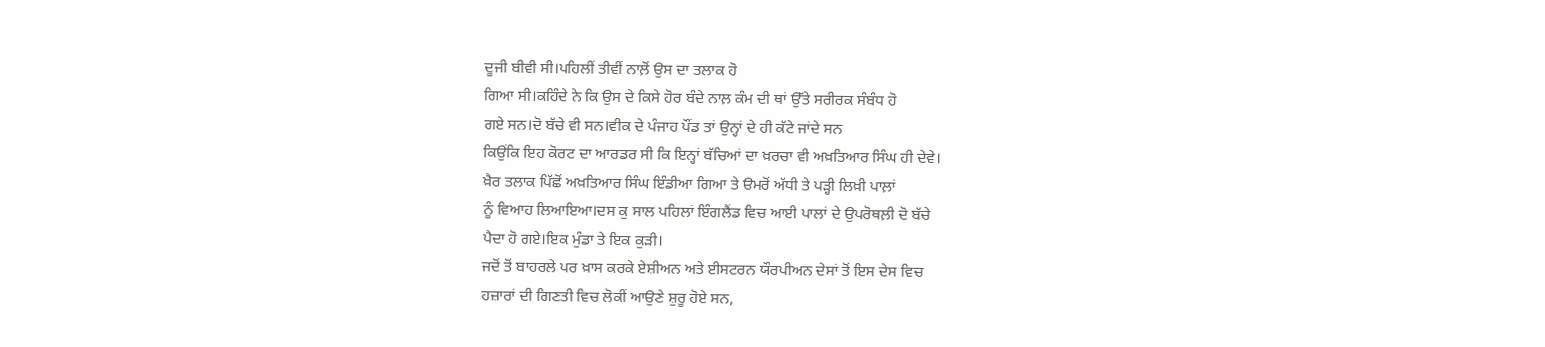ਦੂਜੀ ਬੀਵੀ ਸੀ।ਪਹਿਲੀਂ ਤੀਵੀਂ ਨਾਲ਼ੋਂ ਉਸ ਦਾ ਤਲਾਕ ਹੋ
ਗਿਆ ਸੀ।ਕਹਿੰਦੇ ਨੇ ਕਿ ਉਸ ਦੇ ਕਿਸੇ ਹੋਰ ਬੰਦੇ ਨਾਲ਼ ਕੰਮ ਦੀ ਥਾਂ ਉੱਤੇ ਸਰੀਰਕ ਸੰਬੰਧ ਹੋ
ਗਏ ਸਨ।ਦੋ ਬੱਚੇ ਵੀ ਸਨ।ਵੀਕ ਦੇ ਪੰਜਾਹ ਪੌਂਡ ਤਾਂ ਉਨ੍ਹਾਂ ਦੇ ਹੀ ਕੱਟੇ ਜਾਂਦੇ ਸਨ
ਕਿਉਂਕਿ ਇਹ ਕੋਰਟ ਦਾ ਆਰਡਰ ਸੀ ਕਿ ਇਨ੍ਹਾਂ ਬੱਚਿਆਂ ਦਾ ਖ਼ਰਚਾ ਵੀ ਅਖ਼ਤਿਆਰ ਸਿੰਘ ਹੀ ਦੇਵੇ।
ਖ਼ੈਰ ਤਲਾਕ ਪਿੱਛੋਂ ਅਖ਼ਤਿਆਰ ਸਿੰਘ ਇੰਡੀਆ ਗਿਆ ਤੇ ੳਮਰੋਂ ਅੱਧੀ ਤੇ ਪੜ੍ਹੀ ਲਿਖ਼ੀ ਪਾਲ਼ਾਂ
ਨੂੰ ਵਿਆਹ ਲਿਆਇਆ।ਦਸ ਕੁ ਸਾਲ ਪਹਿਲਾਂ ਇੰਗਲੈਂਡ ਵਿਚ ਆਈ ਪਾਲਾਂ ਦੇ ਉਪਰੋਥਲ਼ੀ ਦੋ ਬੱਚੇ
ਪੈਦਾ ਹੋ ਗਏ।ਇਕ ਮੁੰਡਾ ਤੇ ਇਕ ਕੁੜੀ।
ਜਦੋਂ ਤੋਂ ਬਾਹਰਲੇ ਪਰ ਖ਼ਾਸ ਕਰਕੇ ਏਸ਼ੀਅਨ ਅਤੇ ਈਸਟਰਨ ਯੌਰਪੀਅਨ ਦੇਸਾਂ ਤੋਂ ਇਸ ਦੇਸ ਵਿਚ
ਹਜ਼ਾਰਾਂ ਦੀ ਗਿਣਤੀ ਵਿਚ ਲੋਕੀਂ ਆਉਣੇ ਸ਼ੁਰੂ ਹੋਏ ਸਨ,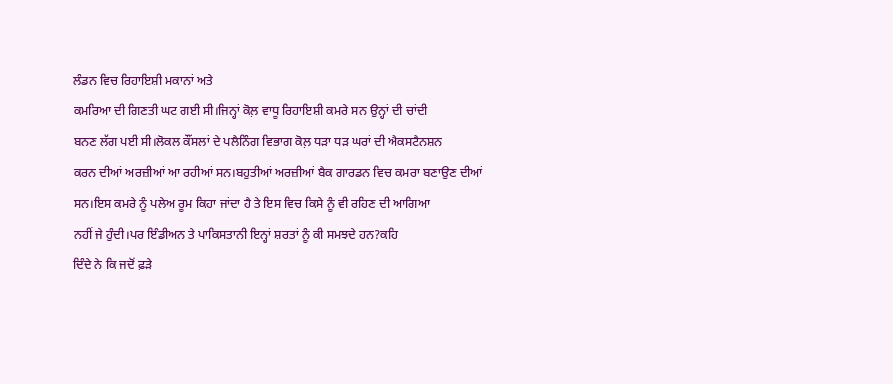ਲੰਡਨ ਵਿਚ ਰਿਹਾਇਸ਼ੀ ਮਕਾਨਾਂ ਅਤੇ
ਕਮਰਿਆ ਦੀ ਗਿਣਤੀ ਘਟ ਗਈ ਸੀ।ਜਿਨ੍ਹਾਂ ਕੋਲ਼ ਵਾਧੂ ਰਿਹਾਇਸ਼ੀ ਕਮਰੇ ਸਨ ਉਨ੍ਹਾਂ ਦੀ ਚਾਂਦੀ
ਬਨਣ ਲੱਗ ਪਈ ਸੀ।ਲੋਕਲ ਕੌਂਸਲਾਂ ਦੇ ਪਲੈਨਿੰਗ ਵਿਭਾਗ ਕੋਲ਼ ਧੜਾ ਧੜ ਘਰਾਂ ਦੀ ਐਕਸਟੈਨਸ਼ਨ
ਕਰਨ ਦੀਆਂ ਅਰਜ਼ੀਆਂ ਆ ਰਹੀਆਂ ਸਨ।ਬਹੁਤੀਆਂ ਅਰਜ਼ੀਆਂ ਬੈਕ ਗਾਰਡਨ ਵਿਚ ਕਮਰਾ ਬਣਾਉਣ ਦੀਆਂ
ਸਨ।ਇਸ ਕਮਰੇ ਨੂੰ ਪਲੇਅ ਰੂਮ ਕਿਹਾ ਜਾਂਦਾ ਹੈ ਤੇ ਇਸ ਵਿਚ ਕਿਸੇ ਨੂੰ ਵੀ ਰਹਿਣ ਦੀ ਆਗਿਆ
ਨਹੀਂ ਜੇ ਹੁੰਦੀ।ਪਰ ਇੰਡੀਅਨ ਤੇ ਪਾਕਿਸਤਾਨੀ ਇਨ੍ਹਾਂ ਸ਼ਰਤਾਂ ਨੂੰ ਕੀ ਸਮਝਦੇ ਹਨ?ਕਹਿ
ਦਿੰਦੇ ਨੇ ਕਿ ਜਦੋਂ ਫ਼ੜੇ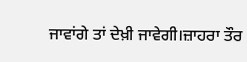ਜਾਵਾਂਗੇ ਤਾਂ ਦੇਖ਼ੀ ਜਾਵੇਗੀ।ਜ਼ਾਹਰਾ ਤੌਰ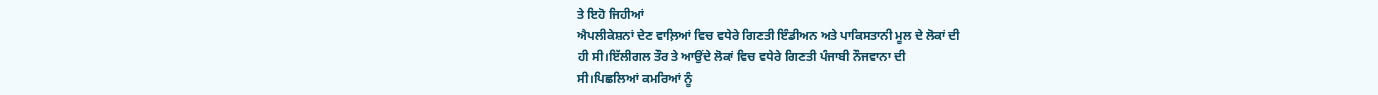ਤੇ ਇਹੋ ਜਿਹੀਆਂ
ਐਪਲੀਕੇਸ਼ਨਾਂ ਦੇਣ ਵਾਲ਼ਿਆਂ ਵਿਚ ਵਧੇਰੇ ਗਿਣਤੀ ਇੰਡੀਅਨ ਅਤੇ ਪਾਕਿਸਤਾਨੀ ਮੂਲ ਦੇ ਲੋਕਾਂ ਦੀ
ਹੀ ਸੀ।ਇੱਲੀਗਲ ਤੌਰ ਤੇ ਆਉਂਦੇ ਲੋਕਾਂ ਵਿਚ ਵਧੇਰੇ ਗਿਣਤੀ ਪੰਜਾਬੀ ਨੌਜਵਾਨਾ ਦੀ
ਸੀ।ਪਿਛਲਿਆਂ ਕਮਰਿਆਂ ਨੂੰ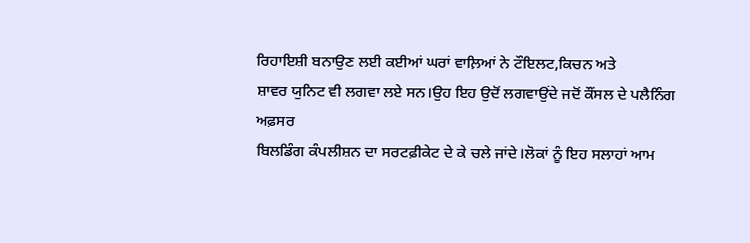ਰਿਹਾਇਸ਼ੀ ਬਨਾਉਣ ਲਈ ਕਈਆਂ ਘਰਾਂ ਵਾਲ਼ਿਆਂ ਨੇ ਟੌਇਲਟ,ਕਿਚਨ ਅਤੇ
ਸ਼ਾਵਰ ਯੁਨਿਟ ਵੀ ਲਗਵਾ ਲਏ ਸਨ।ਉਹ ਇਹ ਉਦੋਂ ਲਗਵਾਉਂਦੇ ਜਦੋਂ ਕੌਂਸਲ ਦੇ ਪਲੈਨਿੰਗ ਅਫ਼ਸਰ
ਬਿਲਡਿੰਗ ਕੰਪਲੀਸ਼ਨ ਦਾ ਸਰਟਫ਼ੀਕੇਟ ਦੇ ਕੇ ਚਲੇ ਜਾਂਦੇ।ਲੋਕਾਂ ਨੂੰ ਇਹ ਸਲਾਹਾਂ ਆਮ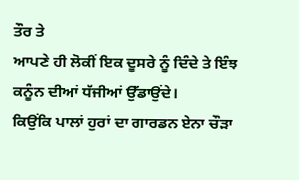ਤੌਰ ਤੇ
ਆਪਣੇ ਹੀ ਲੋਕੀਂ ਇਕ ਦੂਸਰੇ ਨੂੰ ਦਿੰਦੇ ਤੇ ਇੰਝ ਕਨੂੰਨ ਦੀਆਂ ਧੱਜੀਆਂ ਉੱਡਾਉਂਦੇ।
ਕਿਉਂਕਿ ਪਾਲਾਂ ਹੁਰਾਂ ਦਾ ਗਾਰਡਨ ਏਨਾ ਚੌੜਾ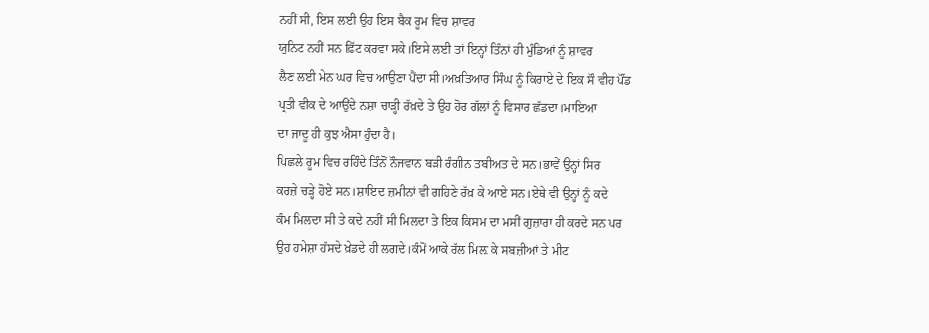ਨਹੀਂ ਸੀ, ਇਸ ਲਈ ਉਹ ਇਸ ਬੈਕ ਰੂਮ ਵਿਚ ਸ਼ਾਵਰ
ਯੁਨਿਟ ਨਹੀਂ ਸਨ ਫ਼ਿੱਟ ਕਰਵਾ ਸਕੇ।ਇਸੇ ਲਈ ਤਾਂ ਇਨ੍ਹਾਂ ਤਿੰਨਾਂ ਹੀ ਮੁੰਡਿਆਂ ਨੂੰ ਸ਼ਾਵਰ
ਲੈਣ ਲਈ ਮੇਨ ਘਰ ਵਿਚ ਆਉਣਾ ਪੈਂਦਾ ਸੀ।ਅਖ਼ਤਿਆਰ ਸਿੰਘ ਨੂੰ ਕਿਰਾਏ ਦੇ ਇਕ ਸੌ ਵੀਹ ਪੌਂਡ
ਪ੍ਰਤੀ ਵੀਕ ਦੇ ਆਉਂਦੇ ਨਸ਼ਾ ਚਾੜ੍ਹੀ ਰੱਖ਼ਦੇ ਤੇ ਉਹ ਹੋਰ ਗੱਲਾਂ ਨੂੰ ਵਿਸਾਰ ਛੱਡਦਾ।ਮਾਇਆ
ਦਾ ਜਾਦੂ ਹੀ ਕੁਝ ਐਸਾ ਹੁੰਦਾ ਹੈ।
ਪਿਛਲੇ ਰੂਮ ਵਿਚ ਰਹਿੰਦੇ ਤਿੰਨੋਂ ਨੌਜਵਾਨ ਬੜੀ ਰੰਗੀਨ ਤਬੀਅਤ ਦੇ ਸਨ।ਭਾਵੇਂ ਉਨ੍ਹਾਂ ਸਿਰ
ਕਰਜ਼ੇ ਚੜ੍ਹੇ ਹੋਏ ਸਨ।ਸ਼ਾਇਦ ਜ਼ਮੀਨਾਂ ਵੀ ਗਹਿਣੇ ਰੱਖ਼ ਕੇ ਆਏ ਸਨ।ਏਥੇ ਵੀ ਉਨ੍ਹਾਂ ਨੂੰ ਕਦੇ
ਕੰਮ ਮਿਲਦਾ ਸੀ ਤੇ ਕਦੇ ਨਹੀਂ ਸੀ ਮਿਲਦਾ ਤੇ ਇਕ ਕਿਸਮ ਦਾ ਮਸੀਂ ਗੁਜ਼ਾਰਾ ਹੀ ਕਰਦੇ ਸਨ ਪਰ
ਉਹ ਹਮੇਸ਼ਾ ਹੱਸਦੇ ਖ਼ੇਡਦੇ ਹੀ ਲਗਦੇ।ਕੰਮੋਂ ਆਕੇ ਰੱਲ ਮਿਲ਼ ਕੇ ਸਬਜ਼ੀਆਂ ਤੇ ਮੀਟ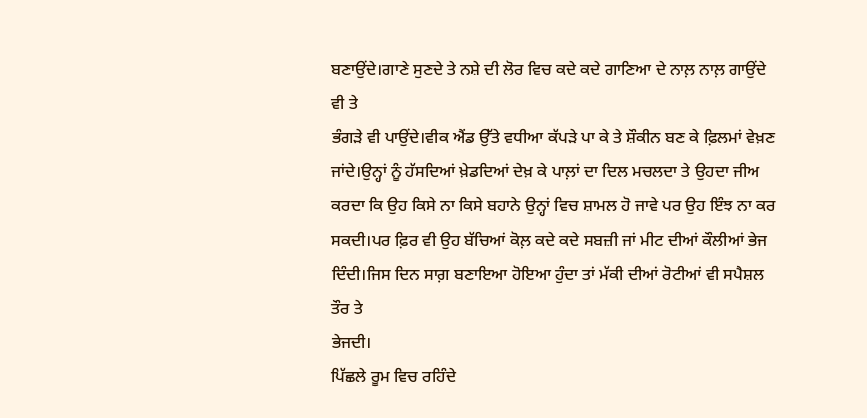ਬਣਾਉਂਦੇ।ਗਾਣੇ ਸੁਣਦੇ ਤੇ ਨਸ਼ੇ ਦੀ ਲੋਰ ਵਿਚ ਕਦੇ ਕਦੇ ਗਾਣਿਆ ਦੇ ਨਾਲ਼ ਨਾਲ਼ ਗਾਉਂਦੇ ਵੀ ਤੇ
ਭੰਗੜੇ ਵੀ ਪਾਉਂਦੇ।ਵੀਕ ਐਂਡ ਉੱਤੇ ਵਧੀਆ ਕੱਪੜੇ ਪਾ ਕੇ ਤੇ ਸ਼ੌਕੀਨ ਬਣ ਕੇ ਫ਼ਿਲਮਾਂ ਵੇਖ਼ਣ
ਜਾਂਦੇ।ਉਨ੍ਹਾਂ ਨੂੰ ਹੱਸਦਿਆਂ ਖ਼ੇਡਦਿਆਂ ਦੇਖ਼ ਕੇ ਪਾਲ਼ਾਂ ਦਾ ਦਿਲ ਮਚਲਦਾ ਤੇ ਉਹਦਾ ਜੀਅ
ਕਰਦਾ ਕਿ ਉਹ ਕਿਸੇ ਨਾ ਕਿਸੇ ਬਹਾਨੇ ਉਨ੍ਹਾਂ ਵਿਚ ਸ਼ਾਮਲ ਹੋ ਜਾਵੇ ਪਰ ਉਹ ਇੰਝ ਨਾ ਕਰ
ਸਕਦੀ।ਪਰ ਫ਼ਿਰ ਵੀ ਉਹ ਬੱਚਿਆਂ ਕੋਲ਼ ਕਦੇ ਕਦੇ ਸਬਜ਼ੀ ਜਾਂ ਮੀਟ ਦੀਆਂ ਕੌਲੀਆਂ ਭੇਜ
ਦਿੰਦੀ।ਜਿਸ ਦਿਨ ਸਾਗ਼ ਬਣਾਇਆ ਹੋਇਆ ਹੁੰਦਾ ਤਾਂ ਮੱਕੀ ਦੀਆਂ ਰੋਟੀਆਂ ਵੀ ਸਪੈਸ਼ਲ ਤੌਰ ਤੇ
ਭੇਜਦੀ।
ਪਿੱਛਲੇ ਰੂਮ ਵਿਚ ਰਹਿੰਦੇ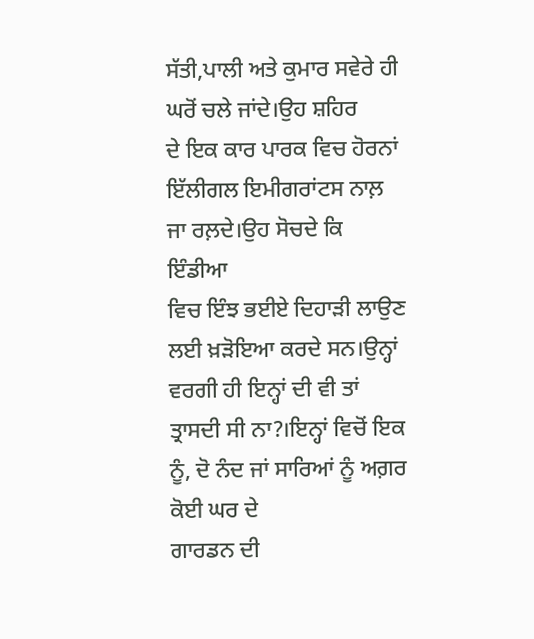ਸੱਤੀ,ਪਾਲੀ ਅਤੇ ਕੁਮਾਰ ਸਵੇਰੇ ਹੀ ਘਰੋਂ ਚਲੇ ਜਾਂਦੇ।ਉਹ ਸ਼ਹਿਰ
ਦੇ ਇਕ ਕਾਰ ਪਾਰਕ ਵਿਚ ਹੋਰਨਾਂ ਇੱਲੀਗਲ ਇਮੀਗਰਾਂਟਸ ਨਾਲ਼ ਜਾ ਰਲ਼ਦੇ।ਉਹ ਸੋਚਦੇ ਕਿ ਇੰਡੀਆ
ਵਿਚ ਇੰਝ ਭਈਏ ਦਿਹਾੜੀ ਲਾਉਣ ਲਈ ਖ਼ੜੋਇਆ ਕਰਦੇ ਸਨ।ਉਨ੍ਹਾਂ ਵਰਗੀ ਹੀ ਇਨ੍ਹਾਂ ਦੀ ਵੀ ਤਾਂ
ਤ੍ਰਾਸਦੀ ਸੀ ਨਾ?।ਇਨ੍ਹਾਂ ਵਿਚੋਂ ਇਕ ਨੂੰ, ਦੋ ਨੰਦ ਜਾਂ ਸਾਰਿਆਂ ਨੂੰ ਅਗ਼ਰ ਕੋਈ ਘਰ ਦੇ
ਗਾਰਡਨ ਦੀ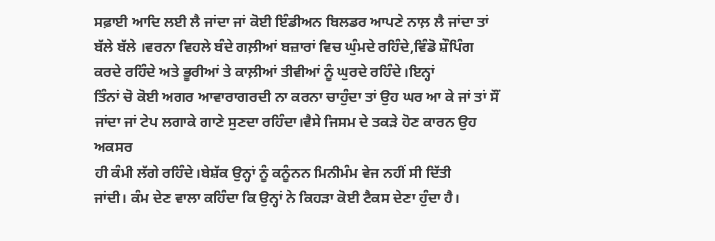ਸਫ਼ਾਈ ਆਦਿ ਲਈ ਲੈ ਜਾਂਦਾ ਜਾਂ ਕੋਈ ਇੰਡੀਅਨ ਬਿਲਡਰ ਆਪਣੇ ਨਾਲ਼ ਲੈ ਜਾਂਦਾ ਤਾਂ
ਬੱਲੇ ਬੱਲੇ ।ਵਰਨਾ ਵਿਹਲੇ ਬੰਦੇ ਗਲ਼ੀਆਂ ਬਜ਼ਾਰਾਂ ਵਿਚ ਘੁੰਮਦੇ ਰਹਿੰਦੇ,ਵਿੰਡੋ ਸ਼ੌਪਿੰਗ
ਕਰਦੇ ਰਹਿੰਦੇ ਅਤੇ ਭੂਰੀਆਂ ਤੇ ਕਾਲ਼ੀਆਂ ਤੀਵੀਆਂ ਨੂੰ ਘੁਰਦੇ ਰਹਿੰਦੇ।ਇਨ੍ਹਾਂ
ਤਿੰਨਾਂ ਚੋ ਕੋਈ ਅਗਰ ਆਵਾਰਾਗਰਦੀ ਨਾ ਕਰਨਾ ਚਾਹੁੰਦਾ ਤਾਂ ਉਹ ਘਰ ਆ ਕੇ ਜਾਂ ਤਾਂ ਸੌਂ
ਜਾਂਦਾ ਜਾਂ ਟੇਪ ਲਗਾਕੇ ਗਾਣੇ ਸੁਣਦਾ ਰਹਿੰਦਾ।ਵੈਸੇ ਜਿਸਮ ਦੇ ਤਕੜੇ ਹੋਣ ਕਾਰਨ ਉਹ ਅਕਸਰ
ਹੀ ਕੰਮੀ ਲੱਗੇ ਰਹਿੰਦੇ।ਬੇਸ਼ੱਕ ਉਨ੍ਹਾਂ ਨੂੰ ਕਨੂੰਨਨ ਮਿਨੀਮੰਮ ਵੇਜ ਨਹੀਂ ਸੀ ਦਿੱਤੀ
ਜਾਂਦੀ। ਕੰਮ ਦੇਣ ਵਾਲਾ ਕਹਿੰਦਾ ਕਿ ਉਨ੍ਹਾਂ ਨੇ ਕਿਹੜਾ ਕੋਈ ਟੈਕਸ ਦੇਣਾ ਹੁੰਦਾ ਹੈ।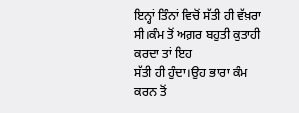ਇਨ੍ਹਾਂ ਤਿੰਨਾਂ ਵਿਚੋਂ ਸੱਤੀ ਹੀ ਵੱਖ਼ਰਾ ਸੀ।ਕੰਮ ਤੋਂ ਅਗ਼ਰ ਬਹੁਤੀ ਕੁਤਾਹੀ ਕਰਦਾ ਤਾਂ ਇਹ
ਸੱਤੀ ਹੀ ਹੁੰਦਾ।ਉਹ ਭਾਰਾ ਕੰਮ ਕਰਨ ਤੋਂ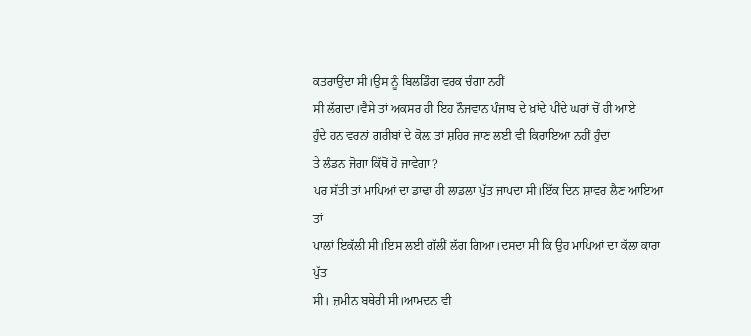ਕਤਰਾਉਂਦਾ ਸੀ।ਉਸ ਨੂੰ ਬਿਲਡਿੰਗ ਵਰਕ ਚੰਗਾ ਨਹੀਂ
ਸੀ ਲੱਗਦਾ।ਵੈਸੇ ਤਾਂ ਅਕਸਰ ਹੀ ਇਹ ਨੌਜਵਾਨ ਪੰਜਾਬ ਦੇ ਖ਼ਾਂਦੇ ਪੀਂਦੇ ਘਰਾਂ ਚੋਂ ਹੀ ਆਏ
ਹੁੰਦੇ ਹਨ ਵਰਨਾਂ ਗਰੀਬਾਂ ਦੇ ਕੋਲ਼ ਤਾਂ ਸ਼ਹਿਰ ਜਾਣ ਲਈ ਵੀ ਕਿਰਾਇਆ ਨਹੀਂ ਹੁੰਦਾ
ਤੇ ਲੰਡਨ ਜੋਗਾ ਕਿੱਥੋਂ ਹੋ ਜਾਵੇਗਾ?
ਪਰ ਸੱਤੀ ਤਾਂ ਮਾਪਿਆਂ ਦਾ ਡਾਢਾ ਹੀ ਲਾਡਲਾ ਪੁੱਤ ਜਾਪਦਾ ਸੀ।ਇੱਕ ਦਿਨ ਸ਼ਾਵਰ ਲੈਣ ਆਇਆ ਤਾਂ
ਪਾਲਾਂ ਇਕੱਲੀ ਸੀ।ਇਸ ਲਈ ਗੱਲੀਂ ਲੱਗ ਗਿਆ।ਦਸਦਾ ਸੀ ਕਿ ਉਹ ਮਾਪਿਆਂ ਦਾ ਕੱਲਾ ਕਾਰਾ ਪੁੱਤ
ਸੀ। ਜ਼ਮੀਨ ਬਥੇਰੀ ਸੀ।ਆਮਦਨ ਵੀ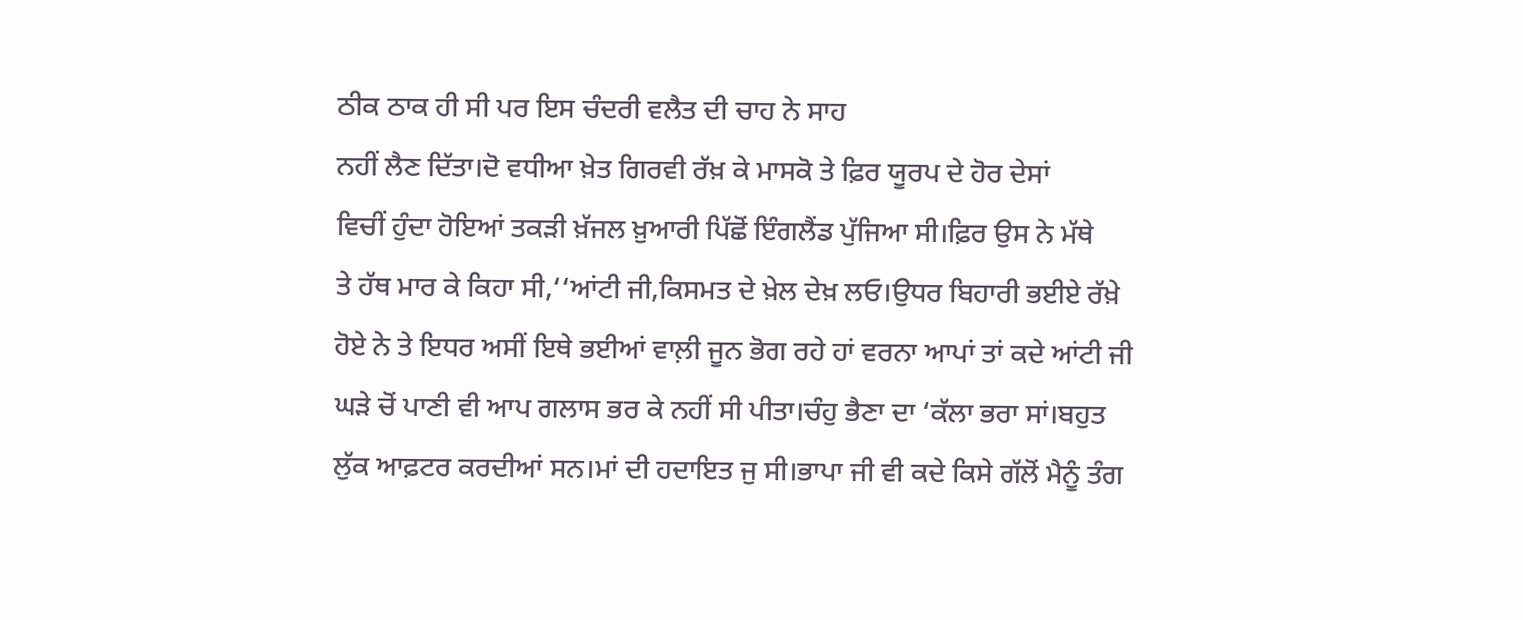ਠੀਕ ਠਾਕ ਹੀ ਸੀ ਪਰ ਇਸ ਚੰਦਰੀ ਵਲੈਤ ਦੀ ਚਾਹ ਨੇ ਸਾਹ
ਨਹੀਂ ਲੈਣ ਦਿੱਤਾ।ਦੋ ਵਧੀਆ ਖ਼ੇਤ ਗਿਰਵੀ ਰੱਖ਼ ਕੇ ਮਾਸਕੋ ਤੇ ਫ਼ਿਰ ਯੂਰਪ ਦੇ ਹੋਰ ਦੇਸਾਂ
ਵਿਚੀਂ ਹੁੰਦਾ ਹੋਇਆਂ ਤਕੜੀ ਖ਼ੱਜਲ ਖ਼ੁਆਰੀ ਪਿੱਛੋਂ ਇੰਗਲੈਂਡ ਪੁੱਜਿਆ ਸੀ।ਫ਼ਿਰ ਉਸ ਨੇ ਮੱਥੇ
ਤੇ ਹੱਥ ਮਾਰ ਕੇ ਕਿਹਾ ਸੀ,‘‘ਆਂਟੀ ਜੀ,ਕਿਸਮਤ ਦੇ ਖ਼ੇਲ ਦੇਖ਼ ਲਓ।ਉਧਰ ਬਿਹਾਰੀ ਭਈਏ ਰੱਖ਼ੇ
ਹੋਏ ਨੇ ਤੇ ਇਧਰ ਅਸੀਂ ਇਥੇ ਭਈਆਂ ਵਾਲ਼ੀ ਜੂਨ ਭੋਗ ਰਹੇ ਹਾਂ ਵਰਨਾ ਆਪਾਂ ਤਾਂ ਕਦੇ ਆਂਟੀ ਜੀ
ਘੜੇ ਚੋਂ ਪਾਣੀ ਵੀ ਆਪ ਗਲਾਸ ਭਰ ਕੇ ਨਹੀਂ ਸੀ ਪੀਤਾ।ਚੰਹੁ ਭੈਣਾ ਦਾ ‘ਕੱਲਾ ਭਰਾ ਸਾਂ।ਬਹੁਤ
ਲੁੱਕ ਆਫ਼ਟਰ ਕਰਦੀਆਂ ਸਨ।ਮਾਂ ਦੀ ਹਦਾਇਤ ਜੁ ਸੀ।ਭਾਪਾ ਜੀ ਵੀ ਕਦੇ ਕਿਸੇ ਗੱਲੋਂ ਮੈਨੂੰ ਤੰਗ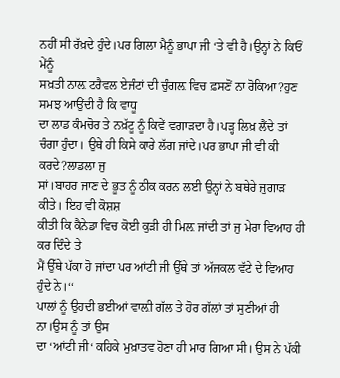ਨਹੀਂ ਸੀ ਰੱਖ਼ਦੇ ਹੁੰਦੇ।ਪਰ ਗਿਲਾ ਮੈਨੂੰ ਭਾਪਾ ਜੀ ‘ਤੇ ਵੀ ਹੈ।ਉਨ੍ਹਾਂ ਨੇ ਕਿਓਂ ਮੇਂਨੂੰ
ਸਖ਼ਤੀ ਨਾਲ਼ ਟਰੈਵਲ ਏਜੰਟਾਂ ਦੀ ਚੁੰਗਲ਼ ਵਿਚ ਫ਼ਸਣੋਂ ਨਾ ਰੋਕਿਆ?ਹੁਣ ਸਮਝ ਆਉਂਦੀ ਹੈ ਕਿ ਵਾਧੂ
ਦਾ ਲਾਡ ਕੰਮਚੋਰ ਤੇ ਨਖ਼ੱਟੂ ਨੂੰ ਕਿਵੇਂ ਵਗਾੜਦਾ ਹੈ।ਪੜ੍ਹ ਲਿਖ਼ ਲੈਂਦੇ ਤਾਂ
ਚੰਗਾ ਹੁੰਦਾ। ਉਥੇ ਹੀ ਕਿਸੇ ਕਾਰੇ ਲੱਗ ਜਾਂਦੇ।ਪਰ ਭਾਪਾ ਜੀ ਵੀ ਕੀ ਕਰਦੇ?ਲਾਡਲਾ ਜੁ
ਸਾਂ।ਬਾਹਰ ਜਾਣ ਦੇ ਭੂਤ ਨੂੰ ਠੀਕ ਕਰਨ ਲਈ ਉਨ੍ਹਾਂ ਨੇ ਬਥੇਰੇ ਜੁਗਾੜ ਕੀਤੇ। ਇਹ ਵੀ ਕੋਸ਼ਸ਼
ਕੀਤੀ ਕਿ ਕੈਨੇਡਾ ਵਿਚ ਕੋਈ ਕੁੜੀ ਹੀ ਮਿਲ਼ ਜਾਂਦੀ ਤਾਂ ਜੁ ਮੇਰਾ ਵਿਆਹ ਹੀ ਕਰ ਦਿੰਦੇ ਤੇ
ਮੈਂ ਉੱਥੇ ਪੱਕਾ ਹੋ ਜਾਂਦਾ ਪਰ ਆਂਟੀ ਜੀ ਉੱਥੇ ਤਾਂ ਅੱਜਕਲ ਵੱਟੇ ਦੇ ਵਿਆਹ ਹੁੰਦੇ ਨੇ।‘‘
ਪਾਲਾਂ ਨੂੰ ਉਹਦੀ ਭਈਆਂ ਵਾਲ਼ੀ ਗੱਲ ਤੇ ਹੋਰ ਗੱਲਾਂ ਤਾਂ ਸੁਣੀਆਂ ਹੀ ਨਾ।ਉਸ ਨੂੰ ਤਾਂ ਉਸ
ਦਾ ‘ਆਂਟੀ ਜੀ‘ ਕਹਿਕੇ ਮੁਖ਼ਾਤਵ ਹੋਣਾ ਹੀ ਮਾਰ ਗਿਆ ਸੀ। ਉਸ ਨੇ ਪੱਕੀ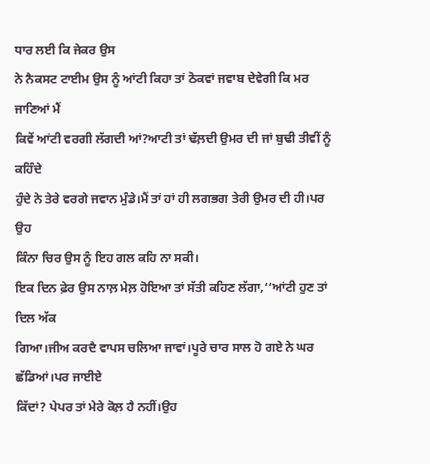ਧਾਰ ਲਈ ਕਿ ਜੇਕਰ ਉਸ
ਨੇ ਨੈਕਸਟ ਟਾਈਮ ਉਸ ਨੂੰ ਆਂਟੀ ਕਿਹਾ ਤਾਂ ਠੋਕਵਾਂ ਜਵਾਬ ਦੇਵੇਗੀ ਕਿ ਮਰ ਜਾਣਿਆਂ ਮੈਂ
ਕਿਵੇਂ ਆਂਟੀ ਵਰਗੀ ਲੱਗਦੀ ਆਂ?ਆਟੀ ਤਾਂ ਢੱਲ਼ਦੀ ਉਮਰ ਦੀ ਜਾਂ ਬੁਢੀ ਤੀਵੀਂ ਨੂੰ ਕਹਿੰਦੇ
ਹੁੰਦੇ ਨੇ ਤੇਰੇ ਵਰਗੇ ਜਵਾਨ ਮੁੰਡੇ।ਮੈਂ ਤਾਂ ਹਾਂ ਹੀ ਲਗਭਗ ਤੇਰੀ ਉਮਰ ਦੀ ਹੀ।ਪਰ ਉਹ
ਕਿੰਨਾ ਚਿਰ ਉਸ ਨੂੰ ਇਹ ਗਲ ਕਹਿ ਨਾ ਸਕੀ।
ਇਕ ਦਿਨ ਫ਼ੇਰ ਉਸ ਨਾਲ਼ ਮੇਲ਼ ਹੋਇਆ ਤਾਂ ਸੱਤੀ ਕਹਿਣ ਲੱਗਾ,‘‘ਆਂਟੀ ਹੁਣ ਤਾਂ ਦਿਲ ਅੱਕ
ਗਿਆ।ਜੀਅ ਕਰਦੈ ਵਾਪਸ ਚਲਿਆ ਜਾਵਾਂ।ਪੂਰੇ ਚਾਰ ਸਾਲ ਹੋ ਗਏ ਨੇ ਘਰ ਛੱਡਿਆਂ।ਪਰ ਜਾਈਏ
ਕਿੱਦਾਂ? ਪੇਪਰ ਤਾਂ ਮੇਰੇ ਕੋਲ਼ ਹੈ ਨਹੀਂ।ਉਹ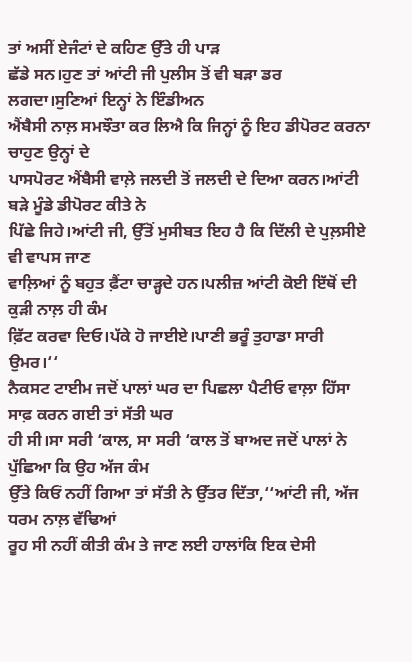ਤਾਂ ਅਸੀਂ ਏਜੰਟਾਂ ਦੇ ਕਹਿਣ ਉੱਤੇ ਹੀ ਪਾੜ
ਛੱਡੇ ਸਨ।ਹੁਣ ਤਾਂ ਆਂਟੀ ਜੀ ਪੁਲੀਸ ਤੋਂ ਵੀ ਬੜਾ ਡਰ ਲਗਦਾ।ਸੁਣਿਆਂ ਇਨ੍ਹਾਂ ਨੇ ਇੰਡੀਅਨ
ਐਂਬੈਸੀ ਨਾਲ਼ ਸਮਝੌਤਾ ਕਰ ਲਿਐ ਕਿ ਜਿਨ੍ਹਾਂ ਨੂੰ ਇਹ ਡੀਪੋਰਟ ਕਰਨਾ ਚਾਹੁਣ ਉਨ੍ਹਾਂ ਦੇ
ਪਾਸਪੋਰਟ ਐਂਬੈਸੀ ਵਾਲ਼ੇ ਜਲਦੀ ਤੋਂ ਜਲਦੀ ਦੇ ਦਿਆ ਕਰਨ।ਆਂਟੀ ਬੜੇ ਮੂੰਡੇ ਡੀਪੋਰਟ ਕੀਤੇ ਨੇ
ਪਿੱਛੇ ਜਿਹੇ।ਆਂਟੀ ਜੀ, ਉੱਤੋਂ ਮੁਸੀਬਤ ਇਹ ਹੈ ਕਿ ਦਿੱਲੀ ਦੇ ਪੁਲ਼ਸੀਏ ਵੀ ਵਾਪਸ ਜਾਣ
ਵਾਲ਼ਿਆਂ ਨੂੰ ਬਹੁਤ ਫ਼ੈਂਟਾ ਚਾੜ੍ਹਦੇ ਹਨ।ਪਲੀਜ਼ ਆਂਟੀ ਕੋਈ ਇੱਥੋਂ ਦੀ ਕੁੜੀ ਨਾਲ਼ ਹੀ ਕੰਮ
ਫ਼ਿੱਟ ਕਰਵਾ ਦਿਓ।ਪੱਕੇ ਹੋ ਜਾਈਏ।ਪਾਣੀ ਭਰੂੰ ਤੁਹਾਡਾ ਸਾਰੀ ਉਮਰ।‘‘
ਨੈਕਸਟ ਟਾਈਮ ਜਦੋਂ ਪਾਲਾਂ ਘਰ ਦਾ ਪਿਛਲਾ ਪੈਟੀਓ ਵਾਲ਼ਾ ਹਿੱਸਾ ਸਾਫ਼ ਕਰਨ ਗਈ ਤਾਂ ਸੱਤੀ ਘਰ
ਹੀ ਸੀ।ਸਾ ਸਰੀ ‘ਕਾਲ, ਸਾ ਸਰੀ ‘ਕਾਲ ਤੋਂ ਬਾਅਦ ਜਦੋਂ ਪਾਲਾਂ ਨੇ ਪੁੱਛਿਆ ਕਿ ਉਹ ਅੱਜ ਕੰਮ
ਉੱਤੇ ਕਿਓਂ ਨਹੀਂ ਗਿਆ ਤਾਂ ਸੱਤੀ ਨੇ ਉੱਤਰ ਦਿੱਤਾ,‘‘ਆਂਟੀ ਜੀ, ਅੱਜ ਧਰਮ ਨਾਲ਼ ਵੱਢਿਆਂ
ਰੂਹ ਸੀ ਨਹੀਂ ਕੀਤੀ ਕੰਮ ਤੇ ਜਾਣ ਲਈ ਹਾਲਾਂਕਿ ਇਕ ਦੇਸੀ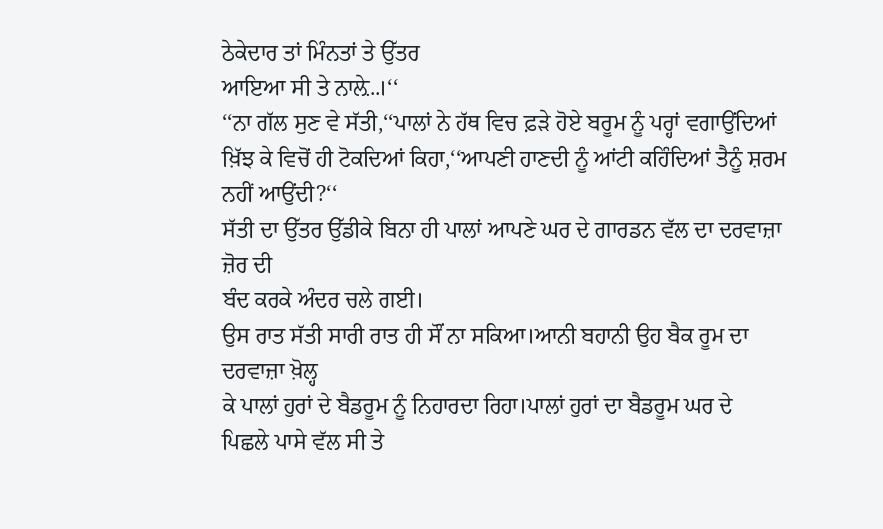ਠੇਕੇਦਾਰ ਤਾਂ ਮਿੰਨਤਾਂ ਤੇ ਉੱਤਰ
ਆਇਆ ਸੀ ਤੇ ਨਾਲ਼ੇ..।‘‘
‘‘ਨਾ ਗੱਲ ਸੁਣ ਵੇ ਸੱਤੀ,‘‘ਪਾਲਾਂ ਨੇ ਹੱਥ ਵਿਚ ਫ਼ੜੇ ਹੋਏ ਬਰੂਮ ਨੂੰ ਪਰ੍ਹਾਂ ਵਗਾਉਂਦਿਆਂ
ਖ਼ਿੱਝ ਕੇ ਵਿਚੋਂ ਹੀ ਟੋਕਦਿਆਂ ਕਿਹਾ,‘‘ਆਪਣੀ ਹਾਣਦੀ ਨੂੰ ਆਂਟੀ ਕਹਿੰਦਿਆਂ ਤੈਨੂੰ ਸ਼ਰਮ
ਨਹੀਂ ਆਉਂਦੀ?‘‘
ਸੱਤੀ ਦਾ ਉੱਤਰ ਉੱਡੀਕੇ ਬਿਨਾ ਹੀ ਪਾਲਾਂ ਆਪਣੇ ਘਰ ਦੇ ਗਾਰਡਨ ਵੱਲ ਦਾ ਦਰਵਾਜ਼ਾ ਜ਼ੋਰ ਦੀ
ਬੰਦ ਕਰਕੇ ਅੰਦਰ ਚਲੇ ਗਈ।
ਉਸ ਰਾਤ ਸੱਤੀ ਸਾਰੀ ਰਾਤ ਹੀ ਸੌਂ ਨਾ ਸਕਿਆ।ਆਨੀ ਬਹਾਨੀ ਉਹ ਬੈਕ ਰੂਮ ਦਾ ਦਰਵਾਜ਼ਾ ਖ਼ੋਲ੍ਹ
ਕੇ ਪਾਲਾਂ ਹੁਰਾਂ ਦੇ ਬੈਡਰੂਮ ਨੂੰ ਨਿਹਾਰਦਾ ਰਿਹਾ।ਪਾਲਾਂ ਹੁਰਾਂ ਦਾ ਬੈਡਰੂਮ ਘਰ ਦੇ
ਪਿਛਲੇ ਪਾਸੇ ਵੱਲ ਸੀ ਤੇ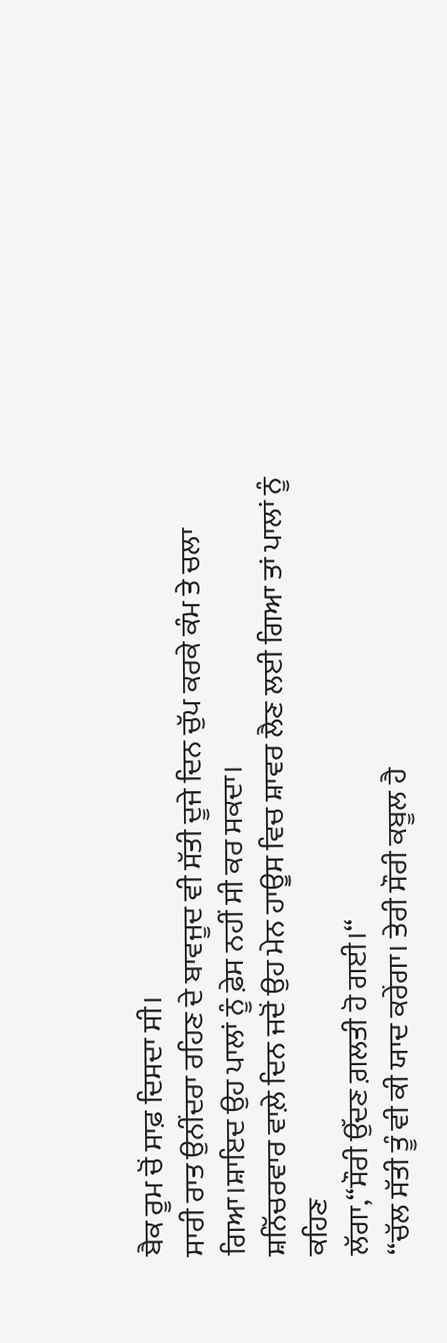ਬੈਕ ਰੂਮ ਚੋਂ ਸਾਫ਼ ਦਿਸਦਾ ਸੀ।
ਸਾਰੀ ਰਾਤ ਉਨੀਂਦਰਾ ਰਹਿਣ ਦੇ ਬਾਵਜੂਦ ਵੀ ਸੱਤੀ ਦੂਜੇ ਦਿਨ ਚੁੱਪ ਕਰਕੇ ਕੰਮ ਤੇ ਚਲਾ
ਗਿਆ।ਸ਼ਾਇਦ ਉਹ ਪਾਲਾਂ ਨੂੰ ਫ਼ੇਸ ਨਹੀਂ ਸੀ ਕਰ ਸਕਦਾ।
ਸ਼ਨਿੱਚਰਵਾਰ ਵਾਲ਼ੇ ਦਿਨ ਜਦੋਂ ਉਹ ਮੇਨ ਹਾਊਸ ਵਿਚ ਸ਼ਾਵਰ ਲੈਣ ਲਈ ਗਿਆ ਤਾਂ ਪਾਲਾਂ ਨੂੰ ਕਹਿਣ
ਲੱਗਾ,‘‘ਸੌਰੀ ਉੱਦਣ ਗ਼ਲਤੀ ਹੋ ਗਈ।‘‘
‘‘ਚੱਲ ਸੱਤੀ ਤੂੰ ਵੀ ਕੀ ਯਾਦ ਕਰੇਂਗਾ। ਤੇਰੀ ਸੌਰੀ ਕਬੂਲ ਹੈ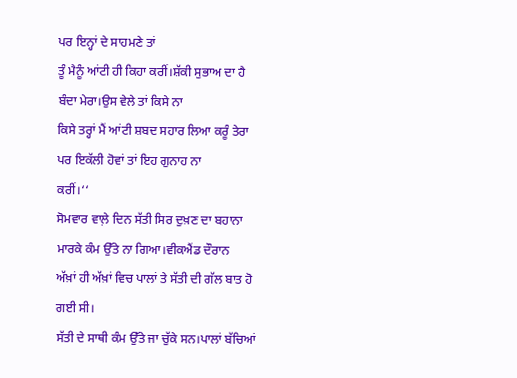ਪਰ ਇਨ੍ਹਾਂ ਦੇ ਸਾਹਮਣੇ ਤਾਂ
ਤੂੰ ਮੈਨੂੰ ਆਂਟੀ ਹੀ ਕਿਹਾ ਕਰੀਂ।ਸ਼ੱਕੀ ਸੁਭਾਅ ਦਾ ਹੈ ਬੰਦਾ ਮੇਰਾ।ਉਸ ਵੇਲੇ ਤਾਂ ਕਿਸੇ ਨਾ
ਕਿਸੇ ਤਰ੍ਹਾਂ ਮੈਂ ਆਂਟੀ ਸ਼ਬਦ ਸਹਾਰ ਲਿਆ ਕਰੂੰ ਤੇਰਾ ਪਰ ਇਕੱਲੀ ਹੋਵਾਂ ਤਾਂ ਇਹ ਗੁਨਾਹ ਨਾ
ਕਰੀਂ।‘‘
ਸੋਮਵਾਰ ਵਾਲ਼ੇ ਦਿਨ ਸੱਤੀ ਸਿਰ ਦੁਖ਼ਣ ਦਾ ਬਹਾਨਾ ਮਾਰਕੇ ਕੰਮ ਉੱਤੇ ਨਾ ਗਿਆ।ਵੀਕਐਂਡ ਦੌਰਾਨ
ਅੱਖ਼ਾਂ ਹੀ ਅੱਖ਼ਾਂ ਵਿਚ ਪਾਲਾਂ ਤੇ ਸੱਤੀ ਦੀ ਗੱਲ ਬਾਤ ਹੋ ਗਈ ਸੀ।
ਸੱਤੀ ਦੇ ਸਾਥੀ ਕੰਮ ਉੱਤੇ ਜਾ ਚੁੱਕੇ ਸਨ।ਪਾਲਾਂ ਬੱਚਿਆਂ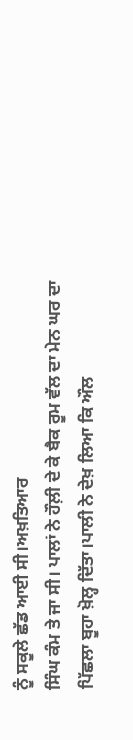ਨੂੰ ਸਕੂਲੇ ਛੱਡ ਆਈ ਸੀ।ਅਖ਼ਤਿਆਰ
ਸਿੰਘ ਕੰਮ ਤੇ ਜਾ ਸੀ। ਪਾਲਾਂ ਨੇ ਹੌਲ਼ੀ ਦੇ ਕੇ ਬੈਕ ਰੂਮ ਵੱਲ ਦਾ ਮੇਨ ਘਰ ਦਾ
ਪਿੱਛਲਾ ਬੂਹਾ ਖ਼ੋਲ੍ਹ ਦਿੱਤਾ।ਪਾਲੀ ਨੇ ਦੇਖ਼ ਲਿਆ ਕਿ ਔਲ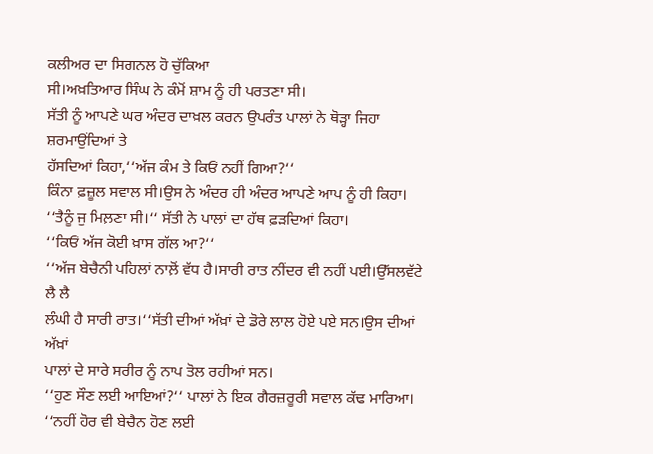ਕਲੀਅਰ ਦਾ ਸਿਗਨਲ ਹੋ ਚੁੱਕਿਆ
ਸੀ।ਅਖ਼ਤਿਆਰ ਸਿੰਘ ਨੇ ਕੰਮੋਂ ਸ਼ਾਮ ਨੂੰ ਹੀ ਪਰਤਣਾ ਸੀ।
ਸੱਤੀ ਨੂੰ ਆਪਣੇ ਘਰ ਅੰਦਰ ਦਾਖ਼ਲ ਕਰਨ ਉਪਰੰਤ ਪਾਲਾਂ ਨੇ ਥੋੜ੍ਹਾ ਜਿਹਾ ਸ਼ਰਮਾਉਂਦਿਆਂ ਤੇ
ਹੱਸਦਿਆਂ ਕਿਹਾ,‘‘ਅੱਜ ਕੰਮ ਤੇ ਕਿਓਂ ਨਹੀਂ ਗਿਆ?‘‘
ਕਿੰਨਾ ਫ਼ਜ਼ੂਲ ਸਵਾਲ ਸੀ।ਉਸ ਨੇ ਅੰਦਰ ਹੀ ਅੰਦਰ ਆਪਣੇ ਆਪ ਨੂੰ ਹੀ ਕਿਹਾ।
‘‘ਤੈਨੂੰ ਜੁ ਮਿਲ਼ਣਾ ਸੀ।‘‘ ਸੱਤੀ ਨੇ ਪਾਲਾਂ ਦਾ ਹੱਥ ਫ਼ੜਦਿਆਂ ਕਿਹਾ।
‘‘ਕਿਓਂ ਅੱਜ ਕੋਈ ਖ਼ਾਸ ਗੱਲ ਆ?‘‘
‘‘ਅੱਜ ਬੇਚੈਨੀ ਪਹਿਲਾਂ ਨਾਲ਼ੋਂ ਵੱਧ ਹੈ।ਸਾਰੀ ਰਾਤ ਨੀਂਦਰ ਵੀ ਨਹੀਂ ਪਈ।ਉੱਸਲਵੱਟੇ ਲੈ ਲੈ
ਲੰਘੀ ਹੈ ਸਾਰੀ ਰਾਤ।‘‘ਸੱਤੀ ਦੀਆਂ ਅੱਖ਼ਾਂ ਦੇ ਡੋਰੇ ਲਾਲ ਹੋਏ ਪਏ ਸਨ।ਉਸ ਦੀਆਂ ਅੱਖ਼ਾਂ
ਪਾਲਾਂ ਦੇ ਸਾਰੇ ਸਰੀਰ ਨੂੰ ਨਾਪ ਤੋਲ ਰਹੀਆਂ ਸਨ।
‘‘ਹੁਣ ਸੌਣ ਲਈ ਆਇਆਂ?‘‘ ਪਾਲਾਂ ਨੇ ਇਕ ਗੈਰਜ਼ਰੂਰੀ ਸਵਾਲ ਕੱਢ ਮਾਰਿਆ।
‘‘ਨਹੀਂ ਹੋਰ ਵੀ ਬੇਚੈਨ ਹੋਣ ਲਈ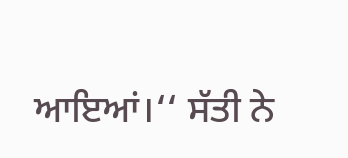ਆਇਆਂ।‘‘ ਸੱਤੀ ਨੇ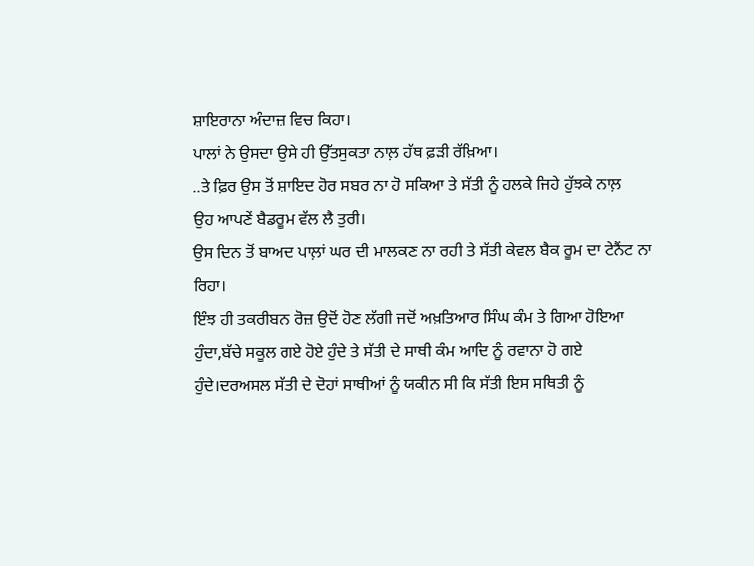ਸ਼ਾਇਰਾਨਾ ਅੰਦਾਜ਼ ਵਿਚ ਕਿਹਾ।
ਪਾਲਾਂ ਨੇ ਉਸਦਾ ਉਸੇ ਹੀ ਉੱਤਸੁਕਤਾ ਨਾਲ਼ ਹੱਥ ਫ਼ੜੀ ਰੱਖ਼ਿਆ।
..ਤੇ ਫ਼ਿਰ ਉਸ ਤੋਂ ਸ਼ਾਇਦ ਹੋਰ ਸਬਰ ਨਾ ਹੋ ਸਕਿਆ ਤੇ ਸੱਤੀ ਨੂੰ ਹਲਕੇ ਜਿਹੇ ਹੁੱਝਕੇ ਨਾਲ਼
ਉਹ ਆਪਣੇਂ ਬੈਡਰੂਮ ਵੱਲ ਲੈ ਤੁਰੀ।
ਉਸ ਦਿਨ ਤੋਂ ਬਾਅਦ ਪਾਲ਼ਾਂ ਘਰ ਦੀ ਮਾਲਕਣ ਨਾ ਰਹੀ ਤੇ ਸੱਤੀ ਕੇਵਲ ਬੈਕ ਰੂਮ ਦਾ ਟੇਨੈਂਟ ਨਾ
ਰਿਹਾ।
ਇੰਝ ਹੀ ਤਕਰੀਬਨ ਰੋਜ਼ ਉਦੋਂ ਹੋਣ ਲੱਗੀ ਜਦੋਂ ਅਖ਼ਤਿਆਰ ਸਿੰਘ ਕੰਮ ਤੇ ਗਿਆ ਹੋਇਆ
ਹੁੰਦਾ,ਬੱਚੇ ਸਕੂਲ ਗਏ ਹੋਏ ਹੁੰਦੇ ਤੇ ਸੱਤੀ ਦੇ ਸਾਥੀ ਕੰਮ ਆਦਿ ਨੂੰ ਰਵਾਨਾ ਹੋ ਗਏ
ਹੁੰਦੇ।ਦਰਅਸਲ ਸੱਤੀ ਦੇ ਦੋਹਾਂ ਸਾਥੀਆਂ ਨੂੰ ਯਕੀਨ ਸੀ ਕਿ ਸੱਤੀ ਇਸ ਸਥਿਤੀ ਨੂੰ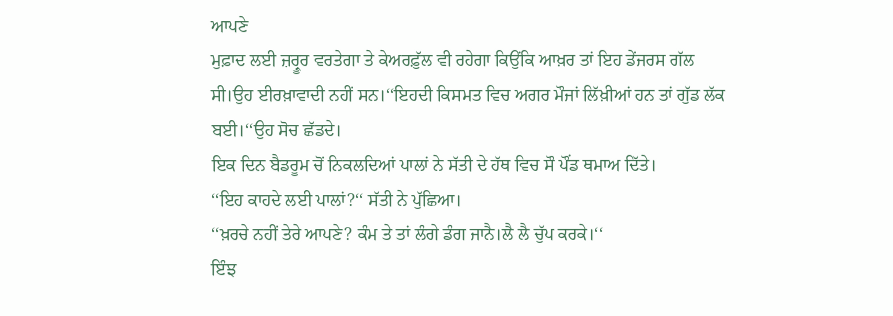ਆਪਣੇ
ਮੁਫ਼ਾਦ ਲਈ ਜ਼ਰ੍ਰੂਰ ਵਰਤੇਗਾ ਤੇ ਕੇਅਰਫ਼ੁੱਲ ਵੀ ਰਹੇਗਾ ਕਿਉਂਕਿ ਆਖ਼ਰ ਤਾਂ ਇਹ ਡੇਂਜਰਸ ਗੱਲ
ਸੀ।ਉਹ ਈਰਖ਼ਾਵਾਦੀ ਨਹੀਂ ਸਨ।‘‘ਇਹਦੀ ਕਿਸਮਤ ਵਿਚ ਅਗਰ ਮੌਜਾਂ ਲਿੱਖ਼ੀਆਂ ਹਨ ਤਾਂ ਗੁੱਡ ਲੱਕ
ਬਈ।‘‘ਉਹ ਸੋਚ ਛੱਡਦੇ।
ਇਕ ਦਿਨ ਬੈਡਰੂਮ ਚੋਂ ਨਿਕਲਦਿਆਂ ਪਾਲਾਂ ਨੇ ਸੱਤੀ ਦੇ ਹੱਥ ਵਿਚ ਸੌ ਪੌਂਡ ਥਮਾਅ ਦਿੱਤੇ।
‘‘ਇਹ ਕਾਹਦੇ ਲਈ ਪਾਲਾਂ?‘‘ ਸੱਤੀ ਨੇ ਪੁੱਛਿਆ।
‘‘ਖ਼ਰਚੇ ਨਹੀਂ ਤੇਰੇ ਆਪਣੇ? ਕੰਮ ਤੇ ਤਾਂ ਲੰਗੇ ਡੰਗ ਜਾਨੈ।ਲੈ ਲੈ ਚੁੱਪ ਕਰਕੇ।‘‘
ਇੰਝ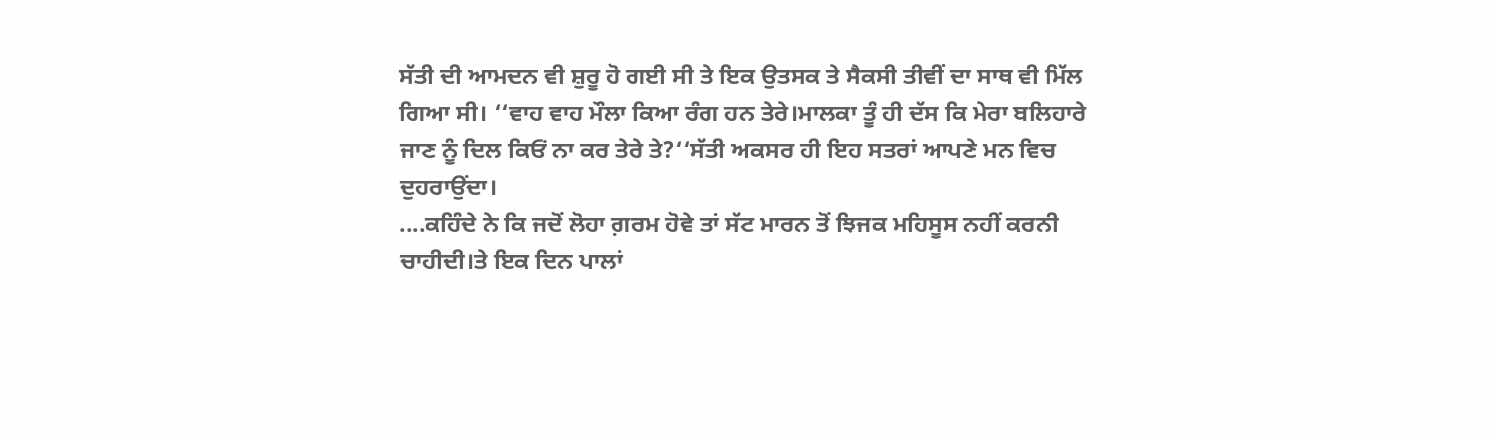ਸੱਤੀ ਦੀ ਆਮਦਨ ਵੀ ਸ਼ੁਰੂ ਹੋ ਗਈ ਸੀ ਤੇ ਇਕ ਉਤਸਕ ਤੇ ਸੈਕਸੀ ਤੀਵੀਂ ਦਾ ਸਾਥ ਵੀ ਮਿੱਲ
ਗਿਆ ਸੀ। ‘‘ਵਾਹ ਵਾਹ ਮੌਲਾ ਕਿਆ ਰੰਗ ਹਨ ਤੇਰੇ।ਮਾਲਕਾ ਤੂੰ ਹੀ ਦੱਸ ਕਿ ਮੇਰਾ ਬਲਿਹਾਰੇ
ਜਾਣ ਨੂੰ ਦਿਲ ਕਿਓਂ ਨਾ ਕਰ ਤੇਰੇ ਤੇ?‘‘ਸੱਤੀ ਅਕਸਰ ਹੀ ਇਹ ਸਤਰਾਂ ਆਪਣੇ ਮਨ ਵਿਚ
ਦੁਹਰਾਉਂਦਾ।
....ਕਹਿੰਦੇ ਨੇ ਕਿ ਜਦੋਂ ਲੋਹਾ ਗ਼ਰਮ ਹੋਵੇ ਤਾਂ ਸੱਟ ਮਾਰਨ ਤੋਂ ਝਿਜਕ ਮਹਿਸੂਸ ਨਹੀਂ ਕਰਨੀ
ਚਾਹੀਦੀ।ਤੇ ਇਕ ਦਿਨ ਪਾਲਾਂ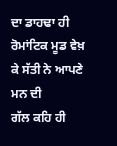ਦਾ ਡਾਹਢਾ ਹੀ ਰੋਮਾਂਟਿਕ ਮੂਡ ਵੇਖ਼ ਕੇ ਸੱਤੀ ਨੇ ਆਪਣੇ ਮਨ ਦੀ
ਗੱਲ ਕਹਿ ਹੀ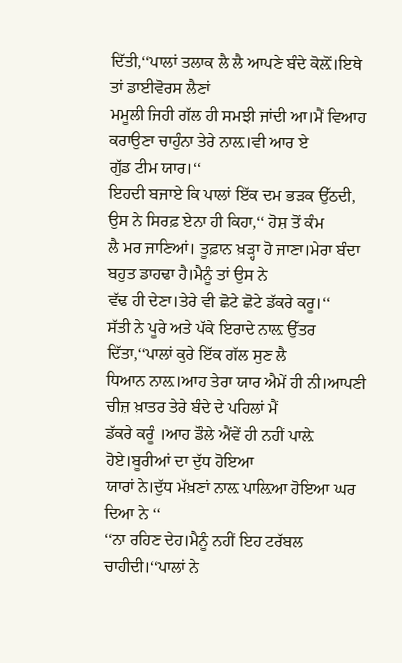ਦਿੱਤੀ,‘‘ਪਾਲਾਂ ਤਲਾਕ ਲੈ ਲੈ ਆਪਣੇ ਬੰਦੇ ਕੋਲ਼ੋਂ।ਇਥੇ ਤਾਂ ਡਾਈਵੋਰਸ ਲੈਣਾਂ
ਮਮੂਲੀ ਜਿਹੀ ਗੱਲ ਹੀ ਸਮਝੀ ਜਾਂਦੀ ਆ।ਮੈਂ ਵਿਆਹ ਕਰਾਉਣਾ ਚਾਹੁੰਨਾ ਤੇਰੇ ਨਾਲ਼।ਵੀ ਆਰ ਏ
ਗੁੱਡ ਟੀਮ ਯਾਰ।‘‘
ਇਹਦੀ ਬਜਾਏ ਕਿ ਪਾਲਾਂ ਇੱਕ ਦਮ ਭੜਕ ਉੱਠਦੀ, ਉਸ ਨੇ ਸਿਰਫ਼ ਏਨਾ ਹੀ ਕਿਹਾ,‘‘ ਹੋਸ਼ ਤੋਂ ਕੰਮ
ਲੈ ਮਰ ਜਾਣਿਆਂ। ਤੂਫ਼ਾਨ ਖ਼ੜ੍ਹਾ ਹੋ ਜਾਣਾ।ਮੇਰਾ ਬੰਦਾ ਬਹੁਤ ਡਾਹਢਾ ਹੈ।ਮੈਨੂੰ ਤਾਂ ਉਸ ਨੇ
ਵੱਢ ਹੀ ਦੇਣਾ।ਤੇਰੇ ਵੀ ਛੋਟੇ ਛੋਟੇ ਡੱਕਰੇ ਕਰੂ।‘‘
ਸੱਤੀ ਨੇ ਪੂਰੇ ਅਤੇ ਪੱਕੇ ਇਰਾਦੇ ਨਾਲ਼ ਉੱਤਰ ਦਿੱਤਾ,‘‘ਪਾਲਾਂ ਕੁਰੇ ਇੱਕ ਗੱਲ ਸੁਣ ਲੈ
ਧਿਆਨ ਨਾਲ਼।ਆਹ ਤੇਰਾ ਯਾਰ ਐਮੇਂ ਹੀ ਨੀ।ਆਪਣੀ ਚੀਜ਼ ਖ਼ਾਤਰ ਤੇਰੇ ਬੰਦੇ ਦੇ ਪਹਿਲਾਂ ਮੈਂ
ਡੱਕਰੇ ਕਰੂੰ ।ਆਹ ਡੌਲੇ ਐਂਵੇਂ ਹੀ ਨਹੀਂ ਪਾਲ਼ੇ ਹੋਏ।ਬੂਰੀਆਂ ਦਾ ਦੁੱਧ ਹੋਇਆ
ਯਾਰਾਂ ਨੇ।ਦੁੱਧ ਮੱਖ਼ਣਾਂ ਨਾਲ਼ ਪਾਲ਼ਿਆ ਹੋਇਆ ਘਰ ਦਿਆ ਨੇ ‘‘
‘‘ਨਾ ਰਹਿਣ ਦੇਹ।ਮੈਨੂੰ ਨਹੀਂ ਇਹ ਟਰੱਬਲ ਚਾਹੀਦੀ।‘‘ਪਾਲਾਂ ਨੇ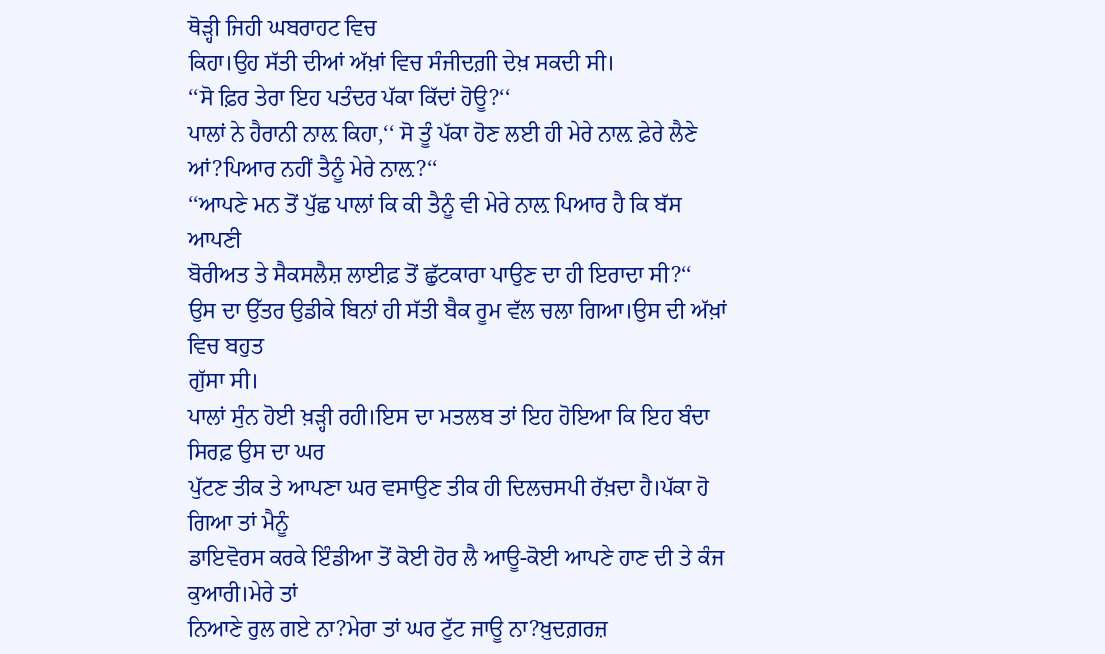ਥੋੜ੍ਹੀ ਜਿਹੀ ਘਬਰਾਹਟ ਵਿਚ
ਕਿਹਾ।ਉਹ ਸੱਤੀ ਦੀਆਂ ਅੱਖ਼ਾਂ ਵਿਚ ਸੰਜੀਦਗ਼ੀ ਦੇਖ਼ ਸਕਦੀ ਸੀ।
‘‘ਸੋ ਫ਼ਿਰ ਤੇਰਾ ਇਹ ਪਤੰਦਰ ਪੱਕਾ ਕਿੱਦਾਂ ਹੋਊ?‘‘
ਪਾਲਾਂ ਨੇ ਹੈਰਾਨੀ ਨਾਲ਼ ਕਿਹਾ,‘‘ ਸੋ ਤੂੰ ਪੱਕਾ ਹੋਣ ਲਈ ਹੀ ਮੇਰੇ ਨਾਲ਼ ਫ਼ੇਰੇ ਲੈਣੇ
ਆਂ?ਪਿਆਰ ਨਹੀਂ ਤੈਨੂੰ ਮੇਰੇ ਨਾਲ਼?‘‘
‘‘ਆਪਣੇ ਮਨ ਤੋਂ ਪੁੱਛ ਪਾਲਾਂ ਕਿ ਕੀ ਤੈਨੂੰ ਵੀ ਮੇਰੇ ਨਾਲ਼ ਪਿਆਰ ਹੈ ਕਿ ਬੱਸ ਆਪਣੀ
ਬੋਰੀਅਤ ਤੇ ਸੈਕਸਲੈਸ਼ ਲਾਈਫ਼ ਤੋਂ ਛੁੱਟਕਾਰਾ ਪਾਉਣ ਦਾ ਹੀ ਇਰਾਦਾ ਸੀ?‘‘
ਉਸ ਦਾ ਉੱਤਰ ਉਡੀਕੇ ਬਿਨਾਂ ਹੀ ਸੱਤੀ ਬੈਕ ਰੂਮ ਵੱਲ ਚਲਾ ਗਿਆ।ਉਸ ਦੀ ਅੱਖ਼ਾਂ ਵਿਚ ਬਹੁਤ
ਗੁੱਸਾ ਸੀ।
ਪਾਲਾਂ ਸੁੰਨ ਹੋਈ ਖ਼ੜ੍ਹੀ ਰਹੀ।ਇਸ ਦਾ ਮਤਲਬ ਤਾਂ ਇਹ ਹੋਇਆ ਕਿ ਇਹ ਬੰਦਾ ਸਿਰਫ਼ ਉਸ ਦਾ ਘਰ
ਪੁੱਟਣ ਤੀਕ ਤੇ ਆਪਣਾ ਘਰ ਵਸਾਉਣ ਤੀਕ ਹੀ ਦਿਲਚਸਪੀ ਰੱਖ਼ਦਾ ਹੈ।ਪੱਕਾ ਹੋ ਗਿਆ ਤਾਂ ਮੈਨੂੰ
ਡਾਇਵੋਰਸ ਕਰਕੇ ਇੰਡੀਆ ਤੋਂ ਕੋਈ ਹੋਰ ਲੈ ਆਊ-ਕੋਈ ਆਪਣੇ ਹਾਣ ਦੀ ਤੇ ਕੰਜ ਕੁਆਰੀ।ਮੇਰੇ ਤਾਂ
ਨਿਆਣੇ ਰੁਲ ਗਏ ਨਾ?ਮੇਰਾ ਤਾਂ ਘਰ ਟੁੱਟ ਜਾਊ ਨਾ?ਖ਼ੁਦਗ਼ਰਜ਼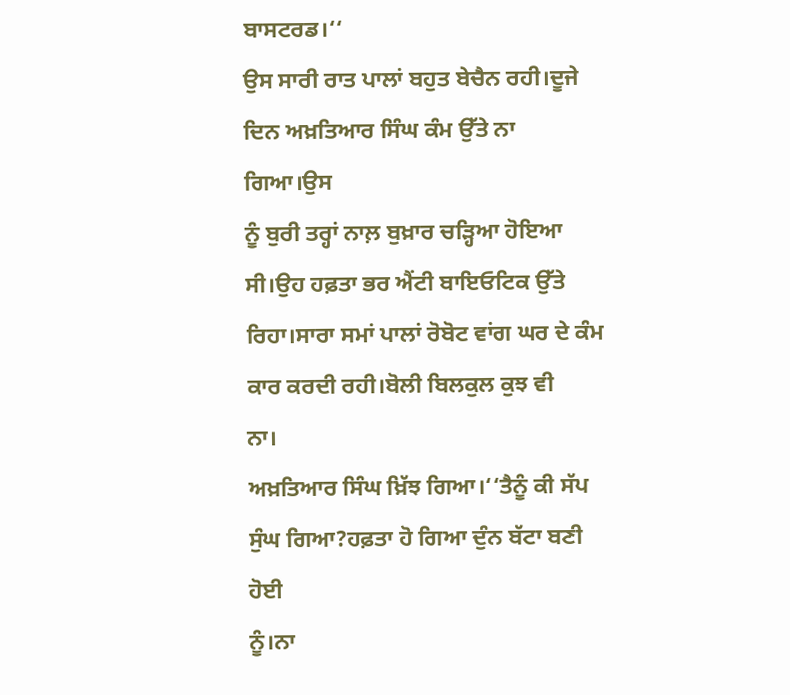ਬਾਸਟਰਡ।‘‘
ਉਸ ਸਾਰੀ ਰਾਤ ਪਾਲਾਂ ਬਹੁਤ ਬੇਚੈਨ ਰਹੀ।ਦੂਜੇ ਦਿਨ ਅਖ਼ਤਿਆਰ ਸਿੰਘ ਕੰਮ ਉੱਤੇ ਨਾ ਗਿਆ।ਉਸ
ਨੂੰ ਬੁਰੀ ਤਰ੍ਹਾਂ ਨਾਲ਼ ਬੁਖ਼ਾਰ ਚੜ੍ਹਿਆ ਹੋਇਆ ਸੀ।ਉਹ ਹਫ਼ਤਾ ਭਰ ਐਂਟੀ ਬਾਇਓਟਿਕ ਉੱਤੇ
ਰਿਹਾ।ਸਾਰਾ ਸਮਾਂ ਪਾਲਾਂ ਰੋਬੋਟ ਵਾਂਗ ਘਰ ਦੇ ਕੰਮ ਕਾਰ ਕਰਦੀ ਰਹੀ।ਬੋਲੀ ਬਿਲਕੁਲ ਕੁਝ ਵੀ
ਨਾ।
ਅਖ਼ਤਿਆਰ ਸਿੰਘ ਖ਼ਿੱਝ ਗਿਆ।‘‘ਤੈਨੂੰ ਕੀ ਸੱਪ ਸੁੰਘ ਗਿਆ?ਹਫ਼ਤਾ ਹੋ ਗਿਆ ਦੁੰਨ ਬੱਟਾ ਬਣੀ ਹੋਈ
ਨੂੰ।ਨਾ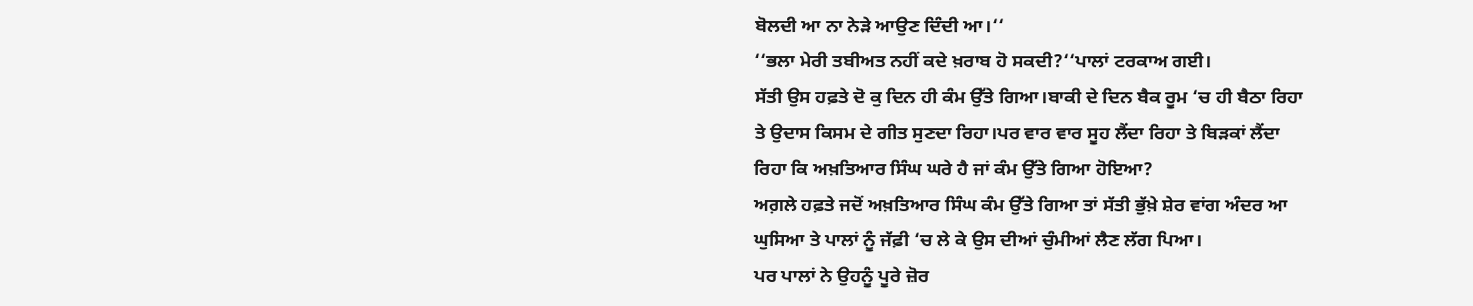ਬੋਲਦੀ ਆ ਨਾ ਨੇੜੇ ਆਉਣ ਦਿੰਦੀ ਆ।‘‘
‘‘ਭਲਾ ਮੇਰੀ ਤਬੀਅਤ ਨਹੀਂ ਕਦੇ ਖ਼ਰਾਬ ਹੋ ਸਕਦੀ?‘‘ਪਾਲਾਂ ਟਰਕਾਅ ਗਈ।
ਸੱਤੀ ਉਸ ਹਫ਼ਤੇ ਦੋ ਕੁ ਦਿਨ ਹੀ ਕੰਮ ਉੱਤੇ ਗਿਆ।ਬਾਕੀ ਦੇ ਦਿਨ ਬੈਕ ਰੂਮ ‘ਚ ਹੀ ਬੈਠਾ ਰਿਹਾ
ਤੇ ਉਦਾਸ ਕਿਸਮ ਦੇ ਗੀਤ ਸੁਣਦਾ ਰਿਹਾ।ਪਰ ਵਾਰ ਵਾਰ ਸੂਹ ਲੈਂਦਾ ਰਿਹਾ ਤੇ ਬਿੜਕਾਂ ਲੈਂਦਾ
ਰਿਹਾ ਕਿ ਅਖ਼ਤਿਆਰ ਸਿੰਘ ਘਰੇ ਹੈ ਜਾਂ ਕੰਮ ਉੱਤੇ ਗਿਆ ਹੋਇਆ?
ਅਗ਼ਲੇ ਹਫ਼ਤੇ ਜਦੋਂ ਅਖ਼ਤਿਆਰ ਸਿੰਘ ਕੰਮ ਉੱਤੇ ਗਿਆ ਤਾਂ ਸੱਤੀ ਭੁੱਖ਼ੇ ਸ਼ੇਰ ਵਾਂਗ ਅੰਦਰ ਆ
ਘੁਸਿਆ ਤੇ ਪਾਲਾਂ ਨੂੰ ਜੱਫ਼ੀ ‘ਚ ਲੇ ਕੇ ਉਸ ਦੀਆਂ ਚੁੰਮੀਆਂ ਲੈਣ ਲੱਗ ਪਿਆ।
ਪਰ ਪਾਲਾਂ ਨੇ ਉਹਨੂੰ ਪੂਰੇ ਜ਼ੋਰ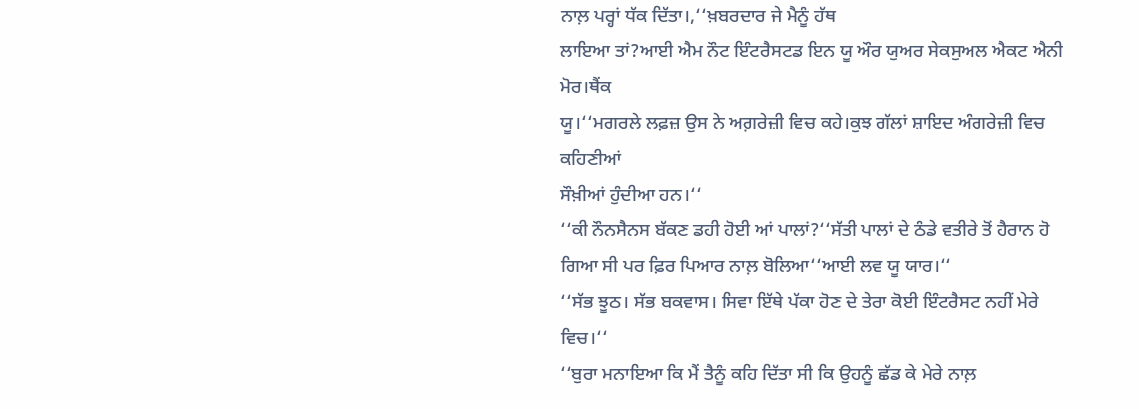ਨਾਲ਼ ਪਰ੍ਹਾਂ ਧੱਕ ਦਿੱਤਾ।,‘‘ਖ਼ਬਰਦਾਰ ਜੇ ਮੈਨੂੰ ਹੱਥ
ਲਾਇਆ ਤਾਂ?ਆਈ ਐਮ ਨੌਟ ਇੰਟਰੈਸਟਡ ਇਨ ਯੂ ਔਰ ਯੁਅਰ ਸੇਕਸੁਅਲ ਐਕਟ ਐਨੀ ਮੋਰ।ਥੈਂਕ
ਯੂ।‘‘ਮਗਰਲੇ ਲਫ਼ਜ਼ ਉਸ ਨੇ ਅਗ਼ਰੇਜ਼ੀ ਵਿਚ ਕਹੇ।ਕੁਝ ਗੱਲਾਂ ਸ਼ਾਇਦ ਅੰਗਰੇਜ਼ੀ ਵਿਚ ਕਹਿਣੀਆਂ
ਸੌਖ਼ੀਆਂ ਹੁੰਦੀਆ ਹਨ।‘‘
‘‘ਕੀ ਨੌਨਸੈਨਸ ਬੱਕਣ ਡਹੀ ਹੋਈ ਆਂ ਪਾਲਾਂ?‘‘ਸੱਤੀ ਪਾਲਾਂ ਦੇ ਠੰਡੇ ਵਤੀਰੇ ਤੋਂ ਹੈਰਾਨ ਹੋ
ਗਿਆ ਸੀ ਪਰ ਫ਼ਿਰ ਪਿਆਰ ਨਾਲ਼ ਬੋਲਿਆ‘‘ਆਈ ਲਵ ਯੂ ਯਾਰ।‘‘
‘‘ਸੱਭ ਝੂਠ। ਸੱਭ ਬਕਵਾਸ। ਸਿਵਾ ਇੱਥੇ ਪੱਕਾ ਹੋਣ ਦੇ ਤੇਰਾ ਕੋਈ ਇੰਟਰੈਸਟ ਨਹੀਂ ਮੇਰੇ
ਵਿਚ।‘‘
‘‘ਬੁਰਾ ਮਨਾਇਆ ਕਿ ਮੈਂ ਤੈਨੂੰ ਕਹਿ ਦਿੱਤਾ ਸੀ ਕਿ ਉਹਨੂੰ ਛੱਡ ਕੇ ਮੇਰੇ ਨਾਲ਼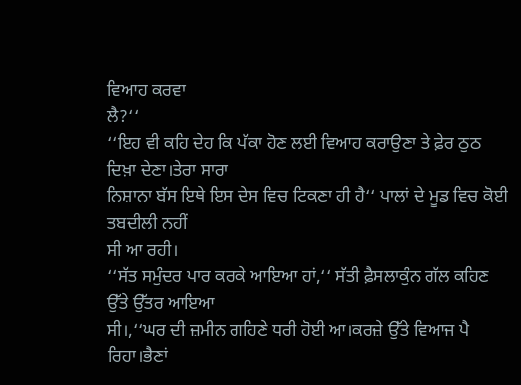ਵਿਆਹ ਕਰਵਾ
ਲੈ?‘‘
‘‘ਇਹ ਵੀ ਕਹਿ ਦੇਹ ਕਿ ਪੱਕਾ ਹੋਣ ਲਈ ਵਿਆਹ ਕਰਾਉਣਾ ਤੇ ਫ਼ੇਰ ਠੁਠ ਦਿਖ਼ਾ ਦੇਣਾ।ਤੇਰਾ ਸਾਰਾ
ਨਿਸ਼ਾਨਾ ਬੱਸ ਇਥੇ ਇਸ ਦੇਸ ਵਿਚ ਟਿਕਣਾ ਹੀ ਹੈ‘‘ ਪਾਲਾਂ ਦੇ ਮੂਡ ਵਿਚ ਕੋਈ ਤਬਦੀਲੀ ਨਹੀਂ
ਸੀ ਆ ਰਹੀ।
‘‘ਸੱਤ ਸਮੁੰਦਰ ਪਾਰ ਕਰਕੇ ਆਇਆ ਹਾਂ,‘‘ ਸੱਤੀ ਫ਼ੈਸਲਾਕੁੰਨ ਗੱਲ ਕਹਿਣ ਉੱਤੇ ਉੱਤਰ ਆਇਆ
ਸੀ।,‘‘ਘਰ ਦੀ ਜ਼ਮੀਨ ਗਹਿਣੇ ਧਰੀ ਹੋਈ ਆ।ਕਰਜ਼ੇ ਉੱਤੇ ਵਿਆਜ ਪੈ ਰਿਹਾ।ਭੈਣਾਂ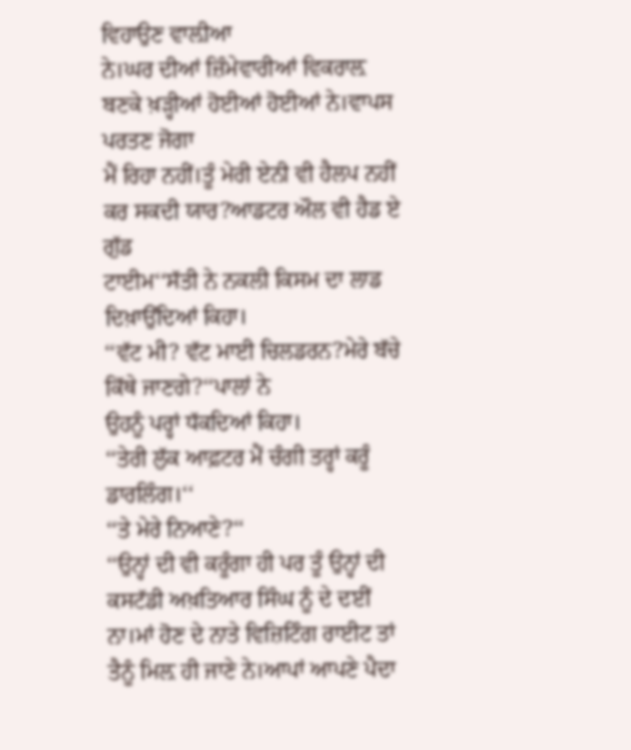ਵਿਹਾਉਣ ਵਾਲ਼ੀਆ
ਨੇ।ਘਰ ਦੀਆਂ ਜ਼ਿੰਮੇਵਾਰੀਆਂ ਵਿਕਰਾਲ਼ ਬਣਕੇ ਖ਼ੜ੍ਹੀਆਂ ਹੋਈਆਂ ਹੋਈਆਂ ਨੇ।ਵਾਪਸ ਪਰਤਣ ਜੋਗਾ
ਮੈਂ ਰਿਹਾ ਨਹੀਂ।ਤੂੰ ਮੇਰੀ ਏਨੀ ਵੀ ਹੈਲਪ ਨਹੀਂ ਕਰ ਸਕਦੀ ਯਾਰ?ਆਡਟਰ ਔਲ ਵੀ ਹੈਡ ਏ ਗੁੱਡ
ਟਾਈਮ‘‘ਸੱਤੀ ਨੇ ਨਕਲੀ ਕਿਸਮ ਦਾ ਲਾਡ ਦਿਖ਼ਾਉਂਦਿਆਂ ਕਿਹਾ।
‘‘ਵੱਟ ਮੀ? ਵੱਟ ਮਾਈ ਚਿਲਡਰਨ?ਮੇਰੇ ਬੱਚੇ ਕਿੱਥੇ ਜਾਣਗੇ?‘‘ਪਾਲਾਂ ਨੇ
ਉਹਨੂੰ ਪਰ੍ਹਾਂ ਧੱਕਦਿਆਂ ਕਿਹਾ।
‘‘ਤੇਰੀ ਲੁੱਕ ਆਫ਼ਟਰ ਮੈਂ ਚੰਗੀ ਤਰ੍ਹਾਂ ਕਰੂੰ ਡਾਰਲਿੰਗ।‘‘
‘‘ਤੇ ਮੇਰੇ ਨਿਆਣੇ?‘‘
‘‘ਉਨ੍ਹਾਂ ਦੀ ਵੀ ਕਰੂੰਗਾ ਹੀ ਪਰ ਤੂੰ ਉਨ੍ਹਾਂ ਦੀ ਕਸਟੱਡੀ ਅਖ਼ਤਿਆਰ ਸਿੰਘ ਨੂੰ ਦੇ ਦਈਂ
ਨਾ।ਮਾਂ ਹੋਣ ਦੇ ਨਾਤੇ ਵਿਜ਼ਿਟਿੰਗ ਰਾਈਟ ਤਾਂ ਤੈਨੂੰ ਮਿਲ਼ ਹੀ ਜਾਣੇ ਨੇ।ਆਪਾਂ ਆਪਣੇ ਪੈਦਾ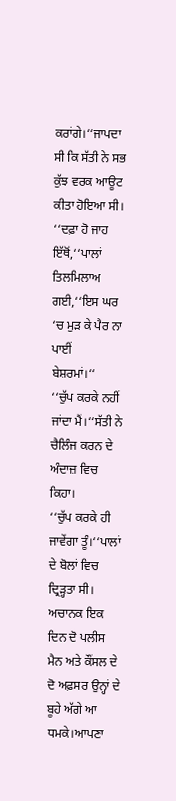ਕਰਾਂਗੇ।‘‘ਜਾਪਦਾ ਸੀ ਕਿ ਸੱਤੀ ਨੇ ਸਭ ਕੁੱਝ ਵਰਕ ਆਊਟ ਕੀਤਾ ਹੋਇਆ ਸੀ।
‘‘ਦਫ਼ਾ ਹੋ ਜਾਹ ਇੱਥੋਂ,‘‘ਪਾਲਾਂ ਤਿਲਮਿਲਾਅ ਗਈ,‘‘ਇਸ ਘਰ ‘ਚ ਮੁੜ ਕੇ ਪੈਰ ਨਾ ਪਾਈਂ
ਬੇਸ਼ਰਮਾਂ।‘‘
‘‘ਚੁੱਪ ਕਰਕੇ ਨਹੀਂ ਜਾਂਦਾ ਮੈਂ।‘‘ਸੱਤੀ ਨੇ ਚੈਲਿੰਜ ਕਰਨ ਦੇ ਅੰਦਾਜ਼ ਵਿਚ ਕਿਹਾ।
‘‘ਚੁੱਪ ਕਰਕੇ ਹੀ ਜਾਵੇਂਗਾ ਤੂੰ।‘‘ਪਾਲਾਂ ਦੇ ਬੋਲਾਂ ਵਿਚ ਦ੍ਰਿੜ੍ਹਤਾ ਸੀ।
ਅਚਾਨਕ ਇਕ ਦਿਨ ਦੋ ਪਲੀਸ ਮੈਨ ਅਤੇ ਕੌਂਸਲ ਦੇ ਦੋ ਅਫ਼ਸਰ ਉਨ੍ਹਾਂ ਦੇ ਬੂਹੇ ਅੱਗੇ ਆ
ਧਮਕੇ।ਆਪਣਾ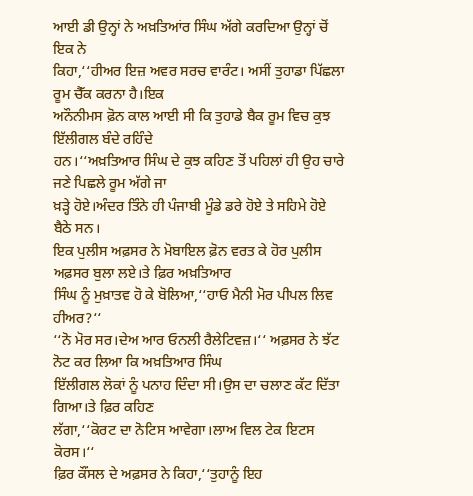ਆਈ ਡੀ ਉਨ੍ਹਾਂ ਨੇ ਅਖ਼ਤਿਆਂਰ ਸਿੰਘ ਅੱਗੇ ਕਰਦਿਆ ਉਨ੍ਹਾਂ ਚੋਂ ਇਕ ਨੇ
ਕਿਹਾ,‘‘ਹੀਅਰ ਇਜ਼ ਅਵਰ ਸਰਚ ਵਾਰੰਟ। ਅਸੀਂ ਤੁਹਾਡਾ ਪਿੱਛਲਾ ਰੂਮ ਚੈੱਕ ਕਰਨਾ ਹੈ।ਇਕ
ਅਨੌਨੀਮਸ ਫ਼ੋਨ ਕਾਲ ਆਈ ਸੀ ਕਿ ਤੁਹਾਡੇ ਬੈਕ ਰੂਮ ਵਿਚ ਕੁਝ ਇੱਲੀਗਲ ਬੰਦੇ ਰਹਿੰਦੇ
ਹਨ।‘‘ਅਖ਼ਤਿਆਰ ਸਿੰਘ ਦੇ ਕੁਝ ਕਹਿਣ ਤੋਂ ਪਹਿਲਾਂ ਹੀ ਉਹ ਚਾਰੇ ਜਣੇ ਪਿਛਲੇ ਰੂਮ ਅੱਗੇ ਜਾ
ਖ਼ੜ੍ਹੇ ਹੋਏ।ਅੰਦਰ ਤਿੰਨੇ ਹੀ ਪੰਜਾਬੀ ਮੂੰਡੇ ਡਰੇ ਹੋਏ ਤੇ ਸਹਿਮੇ ਹੋਏ ਬੈਠੇ ਸਨ।
ਇਕ ਪੁਲੀਸ ਅਫ਼ਸਰ ਨੇ ਮੋਬਾਇਲ ਫ਼ੋਨ ਵਰਤ ਕੇ ਹੋਰ ਪੁਲੀਸ ਅਫ਼ਸਰ ਬੁਲਾ ਲਏ।ਤੇ ਫ਼ਿਰ ਅਖ਼ਤਿਆਰ
ਸਿੰਘ ਨੂੰ ਮੁਖ਼ਾਤਵ ਹੋ ਕੇ ਬੋਲਿਆ,‘‘ਹਾਓ ਮੈਨੀ ਮੋਰ ਪੀਪਲ ਲਿਵ ਹੀਅਰ?‘‘
‘‘ਨੋ ਮੋਰ ਸਰ।ਦੇਅ ਆਰ ਓਨਲੀ ਰੈਲੇਟਿਵਜ਼।‘‘ ਅਫ਼ਸਰ ਨੇ ਝੱਟ ਨੋਟ ਕਰ ਲਿਆ ਕਿ ਅਖ਼ਤਿਆਰ ਸਿੰਘ
ਇੱਲੀਗਲ ਲੋਕਾਂ ਨੂੰ ਪਨਾਹ ਦਿੰਦਾ ਸੀ।ਉਸ ਦਾ ਚਲਾਣ ਕੱਟ ਦਿੱਤਾ ਗਿਆ।ਤੇ ਫ਼ਿਰ ਕਹਿਣ
ਲੱਗਾ,‘‘ਕੋਰਟ ਦਾ ਨੋਟਿਸ ਆਵੇਗਾ।ਲਾਅ ਵਿਲ ਟੇਕ ਇਟਸ ਕੋਰਸ।‘‘
ਫ਼ਿਰ ਕੌਂਸਲ ਦੇ ਅਫ਼ਸਰ ਨੇ ਕਿਹਾ,‘‘ਤੁਹਾਨੂੰ ਇਹ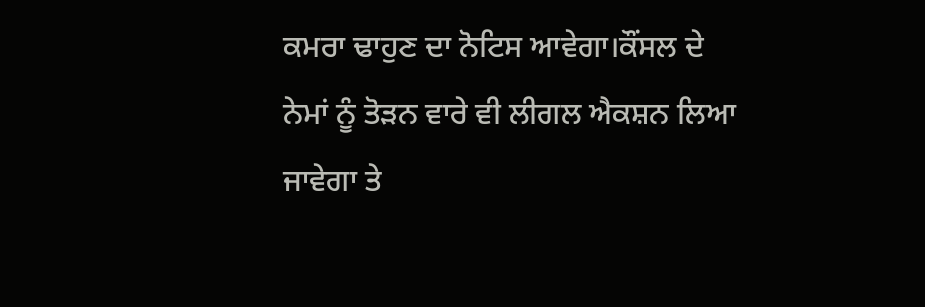ਕਮਰਾ ਢਾਹੁਣ ਦਾ ਨੋਟਿਸ ਆਵੇਗਾ।ਕੌਂਸਲ ਦੇ
ਨੇਮਾਂ ਨੂੰ ਤੋੜਨ ਵਾਰੇ ਵੀ ਲੀਗਲ ਐਕਸ਼ਨ ਲਿਆ ਜਾਵੇਗਾ ਤੇ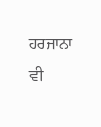ਹਰਜਾਨਾ ਵੀ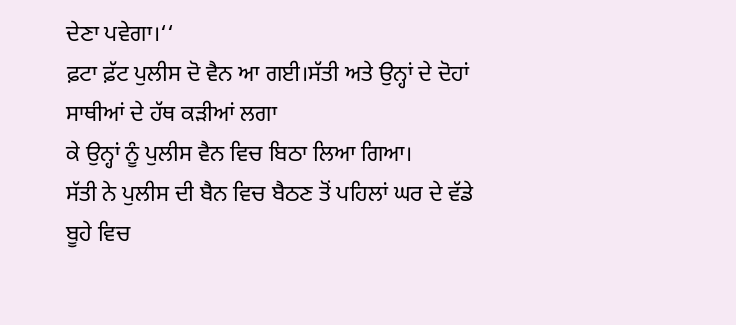ਦੇਣਾ ਪਵੇਗਾ।‘‘
ਫ਼ਟਾ ਫ਼ੱਟ ਪੁਲੀਸ ਦੋ ਵੈਨ ਆ ਗਈ।ਸੱਤੀ ਅਤੇ ਉਨ੍ਹਾਂ ਦੇ ਦੋਹਾਂ ਸਾਥੀਆਂ ਦੇ ਹੱਥ ਕੜੀਆਂ ਲਗਾ
ਕੇ ਉਨ੍ਹਾਂ ਨੂੰ ਪੁਲੀਸ ਵੈਨ ਵਿਚ ਬਿਠਾ ਲਿਆ ਗਿਆ।
ਸੱਤੀ ਨੇ ਪੁਲੀਸ ਦੀ ਬੈਨ ਵਿਚ ਬੈਠਣ ਤੋਂ ਪਹਿਲਾਂ ਘਰ ਦੇ ਵੱਡੇ ਬੂਹੇ ਵਿਚ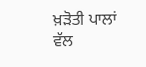ਖ਼ੜੋਤੀ ਪਾਲਾਂ
ਵੱਲ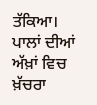ਤੱਕਿਆ।
ਪਾਲਾਂ ਦੀਆਂ ਅੱਖ਼ਾਂ ਵਿਚ ਖ਼ੱਚਰਾ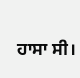ਹਾਸਾ ਸੀ।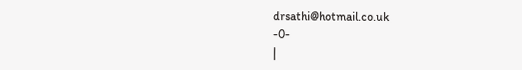drsathi@hotmail.co.uk
-0-
|